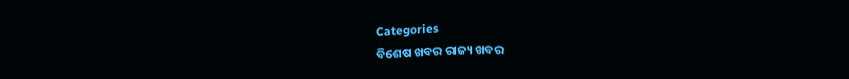Categories
ବିଶେଷ ଖବର ରାଜ୍ୟ ଖବର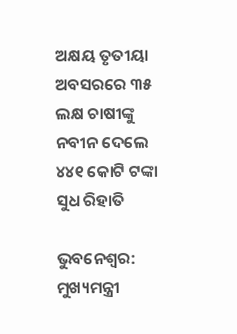ଅକ୍ଷୟ ତୃତୀୟା ଅବସରରେ ୩୫ ଲକ୍ଷ ଚାଷୀଙ୍କୁ ନବୀନ ଦେଲେ ୪୪୧ କୋଟି ଟଙ୍କା ସୁଧ ରିହାତି

ଭୁବନେଶ୍ବର: ମୁଖ୍ୟମନ୍ତ୍ରୀ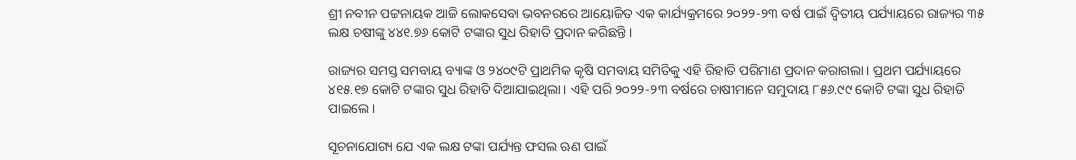ଶ୍ରୀ ନବୀନ ପଟ୍ଟନାୟକ ଆଜି ଲୋକସେବା ଭବନରରେ ଆୟୋଜିତ ଏକ କାର୍ଯ୍ୟକ୍ରମରେ ୨୦୨୨-୨୩ ବର୍ଷ ପାଇଁ ଦ୍ୱିତୀୟ ପର୍ଯ୍ୟାୟରେ ରାଜ୍ୟର ୩୫ ଲକ୍ଷ ଚଷୀଙ୍କୁ ୪୪୧.୭୬ କୋଟି ଟଙ୍କାର ସୁଧ ରିହାତି ପ୍ରଦାନ କରିଛନ୍ତି।

ରାଜ୍ୟର ସମସ୍ତ ସମବାୟ ବ୍ୟାଙ୍କ ଓ ୨୪୦୯ଟି ପ୍ରାଥମିକ କୃଷି ସମବାୟ ସମିତିକୁ ଏହି ରିହାତି ପରିମାଣ ପ୍ରଦାନ କରାଗଲା। ପ୍ରଥମ ପର୍ଯ୍ୟାୟରେ ୪୧୫.୧୭ କୋଟି ଟଙ୍କାର ସୁଧ ରିହାତି ଦିଆଯାଇଥିଲା। ଏହି ପରି ୨୦୨୨-୨୩ ବର୍ଷରେ ଚାଷୀମାନେ ସମୁଦାୟ ୮୫୬.୯୯ କୋଟି ଟଙ୍କା ସୁଧ ରିହାତି ପାଇଲେ।

ସୂଚନାଯୋଗ୍ୟ ଯେ ଏକ ଲକ୍ଷ ଟଙ୍କା ପର୍ଯ୍ୟନ୍ତ ଫସଲ ଋଣ ପାଇଁ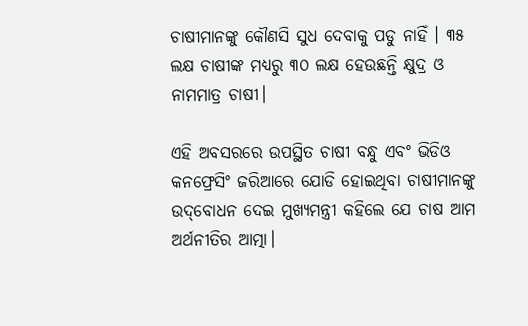ଚାଷୀମାନଙ୍କୁ କୌଣସି ସୁଧ ଦେବାକୁ ପଡୁ ନାହିଁ । ୩୫ ଲକ୍ଷ ଚାଷୀଙ୍କ ମଧ୍ୟରୁ ୩୦ ଲକ୍ଷ ହେଉଛନ୍ତି କ୍ଷୁଦ୍ର ଓ ନାମମାତ୍ର ଚାଷୀ।

ଏହି ଅବସରରେ ଉପସ୍ଥିତ ଚାଷୀ ବନ୍ଧୁ ଏବଂ ଭିଡିଓ କନଫ୍ରେସିଂ ଜରିଆରେ ଯୋଡି ହୋଇଥିବା ଚାଷୀମାନଙ୍କୁ ଉଦ୍‌ବୋଧନ ଦେଇ ମୁଖ୍ୟମନ୍ତ୍ରୀ କହିଲେ ଯେ ଚାଷ ଆମ ଅର୍ଥନୀତିର ଆତ୍ମା।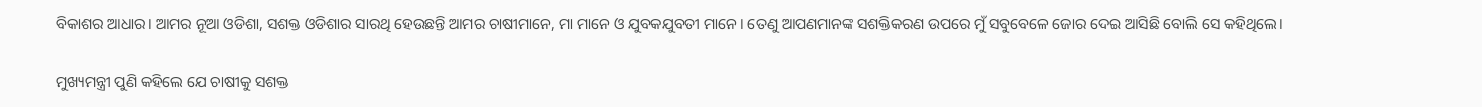ବିକାଶର ଆଧାର। ଆମର ନୂଆ ଓଡିଶା, ସଶକ୍ତ ଓଡିଶାର ସାରଥି ହେଉଛନ୍ତି ଆମର ଚାଷୀମାନେ, ମା ମାନେ ଓ ଯୁବକଯୁବତୀ ମାନେ। ତେଣୁ ଆପଣମାନଙ୍କ ସଶକ୍ତିକରଣ ଉପରେ ମୁଁ ସବୁବେଳେ ଜୋର ଦେଇ ଆସିଛି ବୋଲି ସେ କହିଥିଲେ।

ମୁଖ୍ୟମନ୍ତ୍ରୀ ପୁଣି କହିଲେ ଯେ ଚାଷୀକୁ ସଶକ୍ତ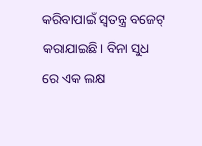କରିବାପାଇଁ ସ୍ୱତନ୍ତ୍ର ବଜେଟ୍ କରାଯାଇଛି। ବିନା ସୁଧ ରେ ଏକ ଲକ୍ଷ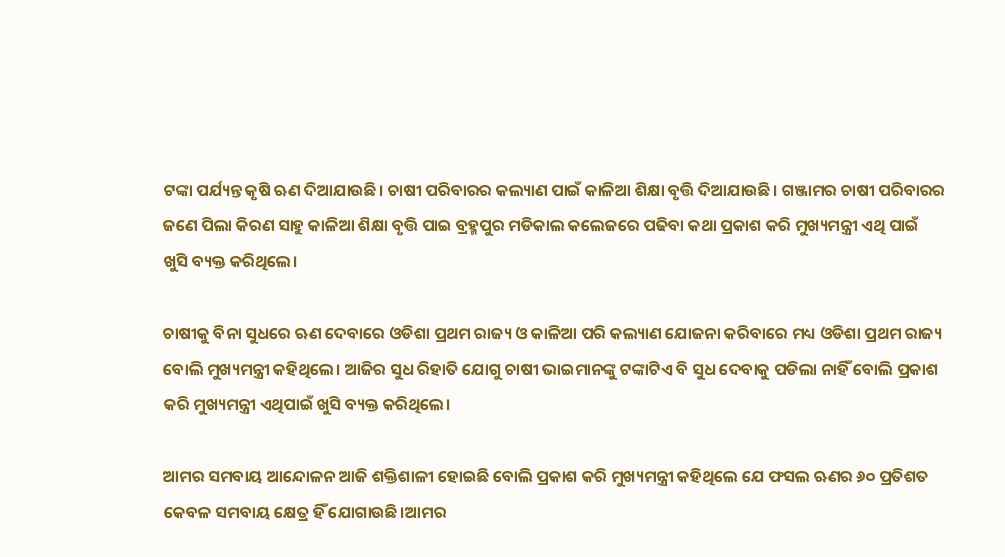ଟଙ୍କା ପର୍ଯ୍ୟନ୍ତ କୃଷି ଋଣ ଦିଆଯାଉଛି। ଚାଷୀ ପରିବାରର କଲ୍ୟାଣ ପାଇଁ କାଳିଆ ଶିକ୍ଷା ବୃତ୍ତି ଦିଆଯାଉଛି। ଗଞ୍ଜାମର ଚାଷୀ ପରିବାରର ଜଣେ ପିଲା କିରଣ ସାହୁ କାଳିଆ ଶିକ୍ଷା ବୃତ୍ତି ପାଇ ବ୍ରହ୍ମପୁର ମଡିକାଲ କଲେଜରେ ପଢିବା କଥା ପ୍ରକାଶ କରି ମୁଖ୍ୟମନ୍ତ୍ରୀ ଏଥି ପାଇଁ ଖୁସି ବ୍ୟକ୍ତ କରିଥିଲେ।

ଚାଷୀକୁ ବିନା ସୁଧରେ ଋଣ ଦେବାରେ ଓଡିଶା ପ୍ରଥମ ରାଜ୍ୟ ଓ କାଳିଆ ପରି କଲ୍ୟାଣ ଯୋଜନା କରିବାରେ ମଧ୍ୟ ଓଡିଶା ପ୍ରଥମ ରାଜ୍ୟ ବୋଲି ମୁଖ୍ୟମନ୍ତ୍ରୀ କହିଥିଲେ। ଆଜିର ସୁଧ ରିହାତି ଯୋଗୁ ଚାଷୀ ଭାଇମାନଙ୍କୁ ଟଙ୍କାଟିଏ ବି ସୁଧ ଦେବାକୁ ପଡିଲା ନାହିଁ ବୋଲି ପ୍ରକାଶ କରି ମୁଖ୍ୟମନ୍ତ୍ରୀ ଏଥିପାଇଁ ଖୁସି ବ୍ୟକ୍ତ କରିଥିଲେ।

ଆମର ସମବାୟ ଆନ୍ଦୋଳନ ଆଜି ଶକ୍ତିଶାଳୀ ହୋଇଛି ବୋଲି ପ୍ରକାଶ କରି ମୁଖ୍ୟମନ୍ତ୍ରୀ କହିଥିଲେ ଯେ ଫସଲ ଋଣର ୬୦ ପ୍ରତିଶତ କେବଳ ସମବାୟ କ୍ଷେତ୍ର ହିଁ ଯୋଗାଉଛି।ଆମର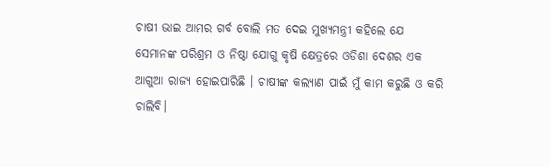ଚାଷୀ ଭାଇ ଆମର ଗର୍ବ ବୋଲି ମତ ଦେଇ ମୁଖ୍ୟମନ୍ତ୍ରୀ କହିଲେ ଯେ ସେମାନଙ୍କ ପରିଶ୍ରମ ଓ ନିଷ୍ଠା ଯୋଗୁ କୃଷି କ୍ଷେତ୍ରରେ ଓଡିଶା ଦେଶର ଏକ ଆଗୁଆ ରାଜ୍ୟ ହୋଇପାରିଛି । ଚାଷୀଙ୍କ କଲ୍ୟାଣ ପାଇଁ ମୁଁ କାମ କରୁଛି ଓ କରି ଚାଲିବି।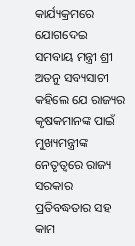କାର୍ଯ୍ୟକ୍ରମରେ ଯୋଗଦେଇ ସମବାୟ ମନ୍ତ୍ରୀ ଶ୍ରୀ ଅତନୁ ସବ୍ୟସାଚୀ କହିଲେ ଯେ ରାଜ୍ୟର କୃଷକମାନଙ୍କ ପାଇଁ ମୁଖ୍ୟମନ୍ତ୍ରୀଙ୍କ ନେତୃତ୍ୱରେ ରାଜ୍ୟ ସରକାର ପ୍ରତିବଦ୍ଧତାର ସହ କାମ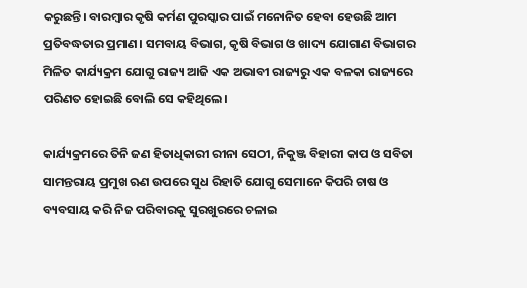କରୁଛନ୍ତି। ବାରମ୍ବାର କୃଷି କର୍ମଣ ପୁରସ୍କାର ପାଇଁ ମନୋନିତ ହେବା ହେଉଛି ଆମ ପ୍ରତିବଦ୍ଧତାର ପ୍ରମାଣ। ସମବାୟ ବିଭାଗ, କୃଷି ବିଭାଗ ଓ ଖାଦ୍ୟ ଯୋଗାଣ ବିଭାଗର ମିଳିତ କାର୍ଯ୍ୟକ୍ରମ ଯୋଗୁ ରାଜ୍ୟ ଆଜି ଏକ ଅଭାବୀ ରାଜ୍ୟରୁ ଏକ ବଳକା ରାଜ୍ୟରେ ପରିଣତ ହୋଇଛି ବୋଲି ସେ କହିଥିଲେ।

କାର୍ଯ୍ୟକ୍ରମରେ ତିନି ଜଣ ହିତାଧିକାରୀ ରୀନା ସେଠୀ, ନିକୁଞ୍ଜ ବିହାରୀ କାପ ଓ ସବିତା ସାମନ୍ତରାୟ ପ୍ରମୁଖ ଋଣ ଉପରେ ସୁଧ ରିହାତି ଯୋଗୁ ସେମାନେ କିପରି ଚାଷ ଓ ବ୍ୟବସାୟ କରି ନିଜ ପରିବାରକୁ ସୁରଖୁରରେ ଚଳାଇ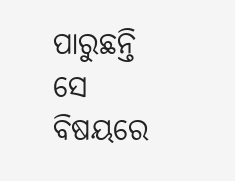ପାରୁଛନ୍ତି ସେ ବିଷୟରେ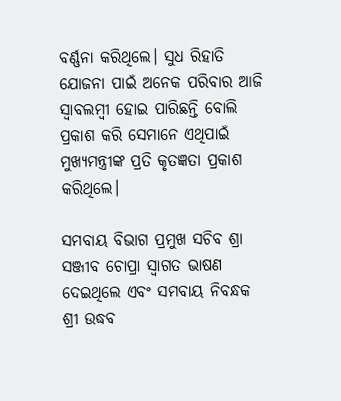ବର୍ଣ୍ଣନା କରିଥିଲେ। ସୁଧ ରିହାତି ଯୋଜନା ପାଇଁ ଅନେକ ପରିବାର ଆଜି ସ୍ୱାବଲମ୍ବୀ ହୋଇ ପାରିଛନ୍ତି ବୋଲି ପ୍ରକାଶ କରି ସେମାନେ ଏଥିପାଇଁ ମୁଖ୍ୟମନ୍ତ୍ରୀଙ୍କ ପ୍ରତି କୃତଜ୍ଞତା ପ୍ରକାଶ କରିଥିଲେ।

ସମବାୟ ବିଭାଗ ପ୍ରମୁଖ ସଚିବ ଶ୍ରା ସଞ୍ଜୀବ ଚୋପ୍ରା ସ୍ୱାଗତ ଭାଷଣ ଦେଇଥିଲେ ଏବଂ ସମବାୟ ନିବନ୍ଧକ ଶ୍ରୀ ଉଦ୍ଧବ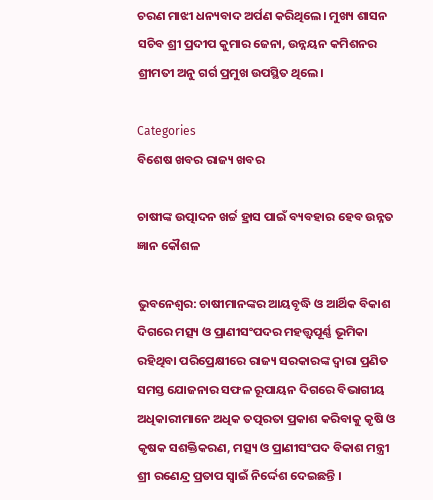ଚରଣ ମାଝୀ ଧନ୍ୟବାଦ ଅର୍ପଣ କରିଥିଲେ। ମୁଖ୍ୟ ଶାସନ ସଚିବ ଶ୍ରୀ ପ୍ରଦୀପ କୁମାର ଜେନା, ଉନ୍ନୟନ କମିଶନର ଶ୍ରୀମତୀ ଅନୁ ଗର୍ଗ ପ୍ରମୁଖ ଉପସ୍ଥିତ ଥିଲେ।

Categories
ବିଶେଷ ଖବର ରାଜ୍ୟ ଖବର

ଚାଷୀଙ୍କ ଉତ୍ପାଦନ ଖର୍ଚ୍ଚ ହ୍ରାସ ପାଇଁ ବ୍ୟବହାର ହେବ ଉନ୍ନତ ଜ୍ଞାନ କୌଶଳ

ଭୁବନେଶ୍ୱର: ଚାଷୀମାନଙ୍କର ଆୟବୃଦ୍ଧି ଓ ଆର୍ଥିକ ବିକାଶ ଦିଗରେ ମତ୍ସ୍ୟ ଓ ପ୍ରାଣୀସଂପଦର ମହତ୍ତ୍ୱପୂର୍ଣ୍ଣ ଭୂମିକା ରହିଥିବା ପରିପ୍ରେକ୍ଷୀରେ ରାଜ୍ୟ ସରକାରଙ୍କ ଦ୍ୱାରା ପ୍ରଣିତ ସମସ୍ତ ଯୋଜନାର ସଫଳ ରୂପାୟନ ଦିଗରେ ବିଭାଗୀୟ ଅଧିକାରୀମାନେ ଅଧିକ ତତ୍ପରତା ପ୍ରକାଶ କରିବାକୁ କୃଷି ଓ କୃଷକ ସଶକ୍ତିକରଣ, ମତ୍ସ୍ୟ ଓ ପ୍ରାଣୀସଂପଦ ବିକାଶ ମନ୍ତ୍ରୀ ଶ୍ରୀ ରଣେନ୍ଦ୍ର ପ୍ରତାପ ସ୍ୱାଇଁ ନିର୍ଦ୍ଦେଶ ଦେଇଛନ୍ତି ।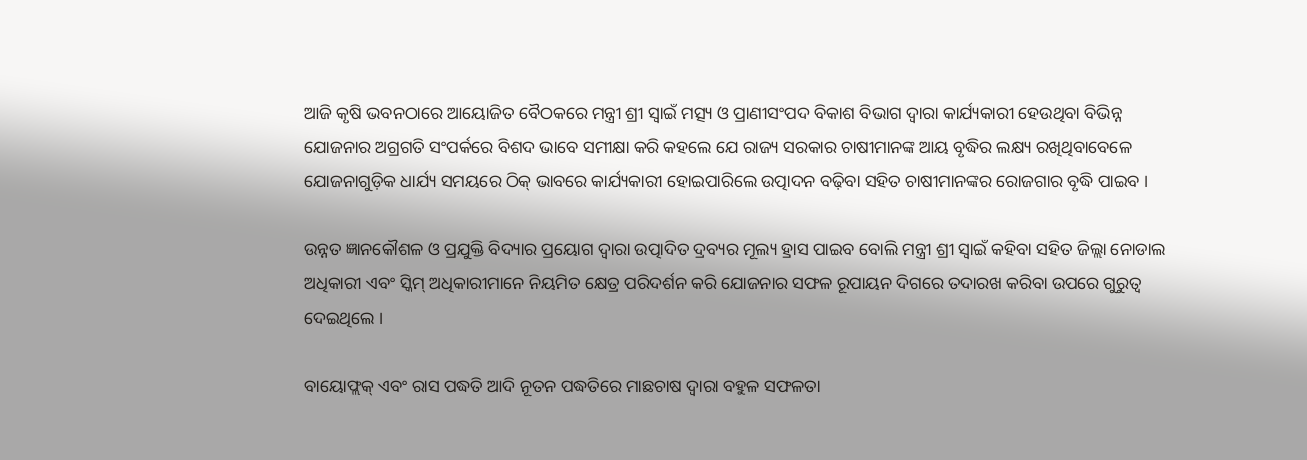ଆଜି କୃଷି ଭବନଠାରେ ଆୟୋଜିତ ବୈଠକରେ ମନ୍ତ୍ରୀ ଶ୍ରୀ ସ୍ୱାଇଁ ମତ୍ସ୍ୟ ଓ ପ୍ରାଣୀସଂପଦ ବିକାଶ ବିଭାଗ ଦ୍ୱାରା କାର୍ଯ୍ୟକାରୀ ହେଉଥିବା ବିଭିନ୍ନ ଯୋଜନାର ଅଗ୍ରଗତି ସଂପର୍କରେ ବିଶଦ ଭାବେ ସମୀକ୍ଷା କରି କହଲେ ଯେ ରାଜ୍ୟ ସରକାର ଚାଷୀମାନଙ୍କ ଆୟ ବୃଦ୍ଧିର ଲକ୍ଷ୍ୟ ରଖିଥିବାବେଳେ ଯୋଜନାଗୁଡ଼ିକ ଧାର୍ଯ୍ୟ ସମୟରେ ଠିକ୍‌ ଭାବରେ କାର୍ଯ୍ୟକାରୀ ହୋଇପାରିଲେ ଉତ୍ପାଦନ ବଢ଼ିବା ସହିତ ଚାଷୀମାନଙ୍କର ରୋଜଗାର ବୃଦ୍ଧି ପାଇବ ।

ଉନ୍ନତ ଜ୍ଞାନକୌଶଳ ଓ ପ୍ରଯୁକ୍ତି ବିଦ୍ୟାର ପ୍ରୟୋଗ ଦ୍ୱାରା ଉତ୍ପାଦିତ ଦ୍ରବ୍ୟର ମୂଲ୍ୟ ହ୍ରାସ ପାଇବ ବୋଲି ମନ୍ତ୍ରୀ ଶ୍ରୀ ସ୍ୱାଇଁ କହିବା ସହିତ ଜିଲ୍ଲା ନୋଡାଲ ଅଧିକାରୀ ଏବଂ ସ୍କିମ୍‌ ଅଧିକାରୀମାନେ ନିୟମିତ କ୍ଷେତ୍ର ପରିଦର୍ଶନ କରି ଯୋଜନାର ସଫଳ ରୂପାୟନ ଦିଗରେ ତଦାରଖ କରିବା ଉପରେ ଗୁରୁତ୍ୱ ଦେଇଥିଲେ ।

ବାୟୋଫ୍ଲକ୍‌ ଏବଂ ରାସ ପଦ୍ଧତି ଆଦି ନୂତନ ପଦ୍ଧତିରେ ମାଛଚାଷ ଦ୍ୱାରା ବହୁଳ ସଫଳତା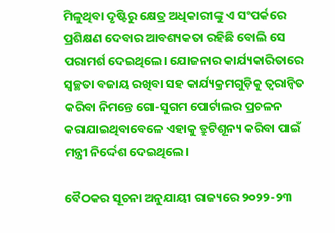ମିଳୁଥିବା ଦୃଷ୍ଟିରୁ କ୍ଷେତ୍ର ଅଧିକାରୀଙ୍କୁ ଏ ସଂପର୍କରେ ପ୍ରଶିକ୍ଷଣ ଦେବାର ଆବଶ୍ୟକତା ରହିଛି ବୋଲି ସେ ପରାମର୍ଶ ଦେଇଥିଲେ। ଯୋଜନାର କାର୍ଯ୍ୟକାରିତାରେ ସ୍ୱଚ୍ଛତା ବଜାୟ ରଖିବା ସହ କାର୍ଯ୍ୟକ୍ରମଗୁଡ଼ିକୁ ତ୍ୱରାନ୍ୱିତ କରିବା ନିମନ୍ତେ ଗୋ-ସୁଗମ ପୋର୍ଟାଲର ପ୍ରଚଳନ କରାଯାଇଥିବାବେଳେ ଏହାକୁ ତ୍ରୁଟିଶୂନ୍ୟ କରିବା ପାଇଁ ମନ୍ତ୍ରୀ ନିର୍ଦ୍ଦେଶ ଦେଇଥିଲେ।

ବୈଠକର ସୂଚନା ଅନୁଯାୟୀ ରାଜ୍ୟରେ ୨୦୨୨-୨୩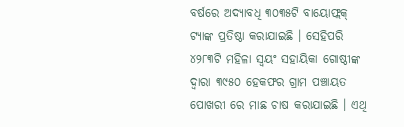ବର୍ଷରେ ଅଦ୍ୟାବଧି ୩୦୩୫ଟି ବାୟୋଫ୍ଲକ୍‌ ଟ୍ୟାଙ୍କ ପ୍ରତିଷ୍ଠା କରାଯାଇଛି । ସେହିପରି ୪୨୮୩ଟି ମହିଳା ସ୍ୱୟଂ ସହାୟିକା ଗୋଷ୍ଠୀଙ୍କ ଦ୍ୱାରା ୩୯୫୦ ହେକଫର ଗ୍ରାମ ପଞ୍ଚାୟତ ପୋଖରୀ ରେ ମାଛ ଚାଷ କରାଯାଇଛି । ଏଥି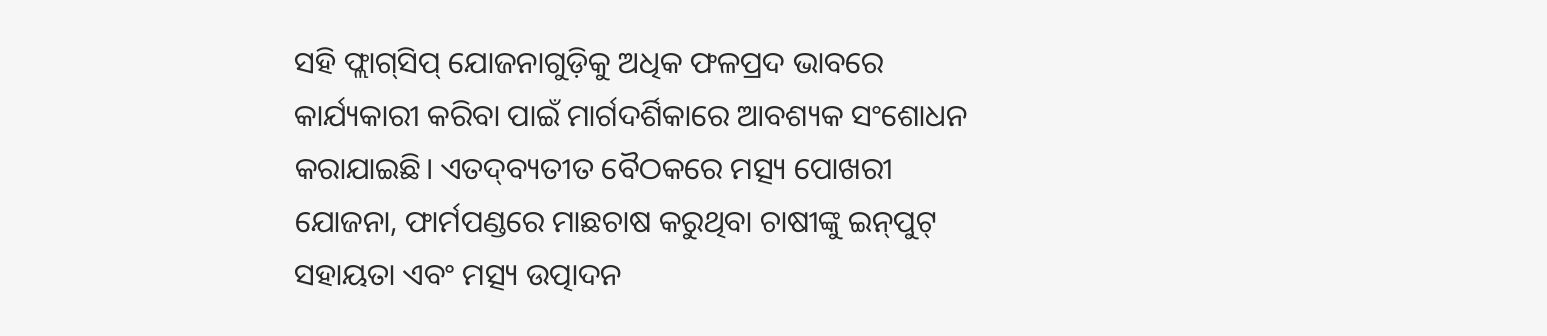ସହି ଫ୍ଲାଗ୍‌ସିପ୍‌ ଯୋଜନାଗୁଡ଼ିକୁ ଅଧିକ ଫଳପ୍ରଦ ଭାବରେ କାର୍ଯ୍ୟକାରୀ କରିବା ପାଇଁ ମାର୍ଗଦର୍ଶିକାରେ ଆବଶ୍ୟକ ସଂଶୋଧନ କରାଯାଇଛି। ଏତଦ୍‌ବ୍ୟତୀତ ବୈଠକରେ ମତ୍ସ୍ୟ ପୋଖରୀ ଯୋଜନା, ଫାର୍ମପଣ୍ଡରେ ମାଛଚାଷ କରୁଥିବା ଚାଷୀଙ୍କୁ ଇନ୍‌ପୁଟ୍‌ ସହାୟତା ଏବଂ ମତ୍ସ୍ୟ ଉତ୍ପାଦନ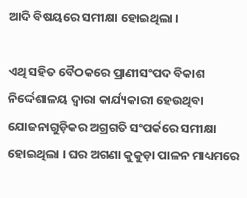ଆଦି ବିଷୟରେ ସମୀକ୍ଷା ହୋଇଥିଲା ।

ଏଥି ସହିତ ବୈଠକରେ ପ୍ରାଣୀସଂପଦ ବିକାଶ ନିର୍ଦ୍ଦେଶାଳୟ ଦ୍ୱାରା କାର୍ଯ୍ୟକାରୀ ହେଉଥିବା ଯୋଜନାଗୁଡ଼ିକର ଅଗ୍ରଗତି ସଂପର୍କରେ ସମୀକ୍ଷା ହୋଇଥିଲା । ଘର ଅଗଣା କୁକୁଡ଼ା ପାଳନ ମାଧ୍ୟମରେ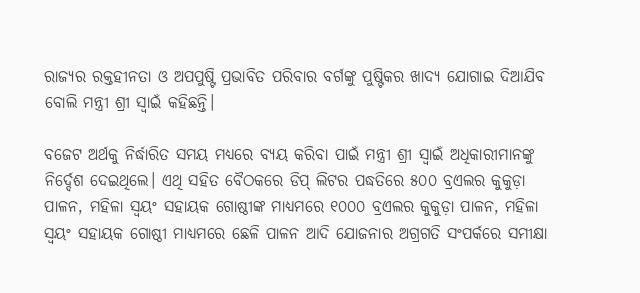ରାଜ୍ୟର ରକ୍ତହୀନତା ଓ ଅପପୁଷ୍ଟି ପ୍ରଭାବିତ ପରିବାର ବର୍ଗଙ୍କୁ ପୁଷ୍ଟିକର ଖାଦ୍ୟ ଯୋଗାଇ ଦିଆଯିବ ବୋଲି ମନ୍ତ୍ରୀ ଶ୍ରୀ ସ୍ୱାଇଁ କହିଛନ୍ତି।

ବଜେଟ ଅର୍ଥକୁ ନିର୍ଦ୍ଧାରିତ ସମୟ ମଧ୍ୟରେ ବ୍ୟୟ କରିବା ପାଇଁ ମନ୍ତ୍ରୀ ଶ୍ରୀ ସ୍ୱାଇଁ ଅଧିକାରୀମାନଙ୍କୁ ନିର୍ଦ୍ଦେଶ ଦେଇଥିଲେ। ଏଥି ସହିତ ବୈଠକରେ ଡିପ୍‌ ଲିଟର ପଦ୍ଧତିରେ ୫୦୦ ବ୍ରଏଲର କୁକୁଡ଼ା ପାଳନ, ମହିଳା ସ୍ୱୟଂ ସହାୟକ ଗୋଷ୍ଠୀଙ୍କ ମାଧ୍ୟମରେ ୧୦୦୦ ବ୍ରଏଲର କୁକୁଡ଼ା ପାଳନ, ମହିଳା ସ୍ୱୟଂ ସହାୟକ ଗୋଷ୍ଠୀ ମାଧ୍ୟମରେ ଛେଳି ପାଳନ ଆଦି ଯୋଜନାର ଅଗ୍ରଗତି ସଂପର୍କରେ ସମୀକ୍ଷା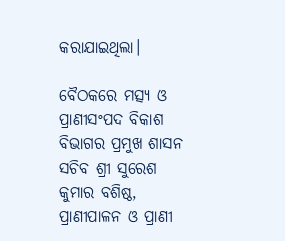କରାଯାଇଥିଲା।

ବୈଠକରେ ମତ୍ସ୍ୟ ଓ ପ୍ରାଣୀସଂପଦ ବିକାଶ ବିଭାଗର ପ୍ରମୁଖ ଶାସନ ସଚିବ ଶ୍ରୀ ସୁରେଶ କୁମାର ବଶିଷ୍ଠ, ପ୍ରାଣୀପାଳନ ଓ ପ୍ରାଣୀ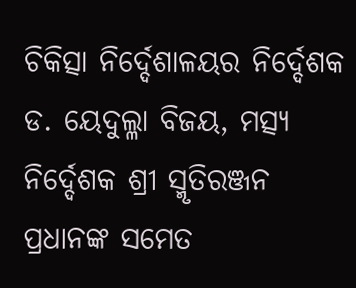ଚିକିତ୍ସା ନିର୍ଦ୍ଦେଶାଳୟର ନିର୍ଦ୍ଦେଶକ ଡ. ୟେଦୁଲ୍ଳା ବିଜୟ, ମତ୍ସ୍ୟ ନିର୍ଦ୍ଦେଶକ ଶ୍ରୀ ସ୍ମୃତିରଞ୍ଜନ ପ୍ରଧାନଙ୍କ ସମେତ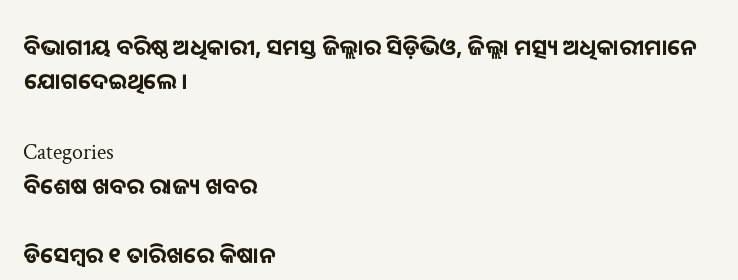ବିଭାଗୀୟ ବରିଷ୍ଠ ଅଧିକାରୀ, ସମସ୍ତ ଜିଲ୍ଲାର ସିଡ଼ିଭିଓ, ଜିଲ୍ଲା ମତ୍ସ୍ୟ ଅଧିକାରୀମାନେ ଯୋଗଦେଇଥିଲେ।

Categories
ବିଶେଷ ଖବର ରାଜ୍ୟ ଖବର

ଡିସେମ୍ବର ୧ ତାରିଖରେ କିଷାନ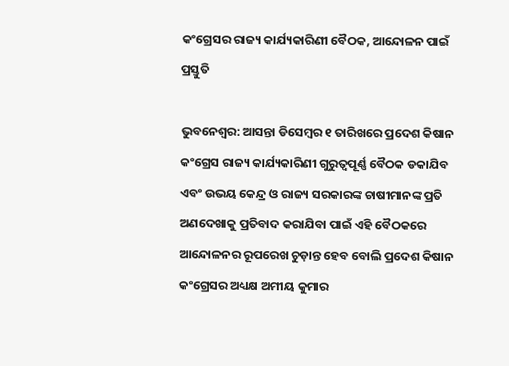କଂଗ୍ରେସର ରାଜ୍ୟ କାର୍ଯ୍ୟକାରିଣୀ ବୈଠକ, ଆନ୍ଦୋଳନ ପାଇଁ ପ୍ରସ୍ତୁତି

ଭୁବନେଶ୍ୱର: ଆସନ୍ତା ଡିସେମ୍ବର ୧ ତାରିଖରେ ପ୍ରଦେଶ କିଷାନ କଂଗ୍ରେସ ରାଜ୍ୟ କାର୍ଯ୍ୟକାରିଣୀ ଗୁରୁତ୍ୱପୂର୍ଣ୍ଣ ବୈଠକ ଡକାଯିବ ଏବଂ ଉଭୟ କେନ୍ଦ୍ର ଓ ରାଜ୍ୟ ସରକାରଙ୍କ ଚାଷୀମାନଙ୍କ ପ୍ରତି ଅଣଦେଖାକୁ ପ୍ରତିବାଦ କରାଯିବା ପାଇଁ ଏହି ବୈଠକରେ ଆନ୍ଦୋଳନର ରୂପରେଖ ଚୁଡ଼ାନ୍ତ ହେବ ବୋଲି ପ୍ରଦେଶ କିଷାନ କଂଗ୍ରେସର ଅଧ୍ୟକ୍ଷ ଅମୀୟ କୁମାର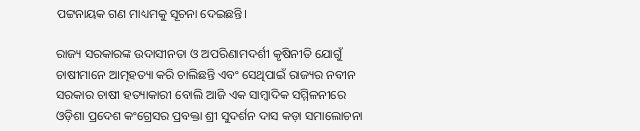ପଟ୍ଟନାୟକ ଗଣ ମାଧ୍ୟମକୁ ସୂଚନା ଦେଇଛନ୍ତି।

ରାଜ୍ୟ ସରକାରଙ୍କ ଉଦାସୀନତା ଓ ଅପରିଣାମଦର୍ଶୀ କୃଷିନୀତି ଯୋଗୁଁ ଚାଷୀମାନେ ଆତ୍ମହତ୍ୟା କରି ଚାଲିଛନ୍ତି ଏବଂ ସେଥିପାଇଁ ରାଜ୍ୟର ନବୀନ ସରକାର ଚାଷୀ ହତ୍ୟାକାରୀ ବୋଲି ଆଜି ଏକ ସାମ୍ବାଦିକ ସମ୍ମିଳନୀରେ ଓଡ଼ିଶା ପ୍ରଦେଶ କଂଗ୍ରେସର ପ୍ରବକ୍ତା ଶ୍ରୀ ସୁଦର୍ଶନ ଦାସ କଡ଼ା ସମାଲୋଚନା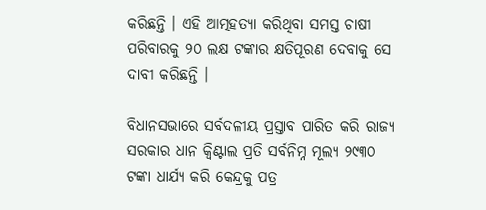କରିଛନ୍ତି । ଏହି ଆତ୍ମହତ୍ୟା କରିଥିବା ସମସ୍ତ ଚାଷୀ ପରିବାରକୁ ୨୦ ଲକ୍ଷ ଟଙ୍କାର କ୍ଷତିପୂରଣ ଦେବାକୁ ସେ ଦାବୀ କରିଛନ୍ତି ।

ବିଧାନସଭାରେ ସର୍ବଦଳୀୟ ପ୍ରସ୍ତାବ ପାରିତ କରି ରାଜ୍ୟ ସରକାର ଧାନ କ୍ୱିଣ୍ଟାଲ ପ୍ରତି ସର୍ବନିମ୍ନ ମୂଲ୍ୟ ୨୯୩୦ ଟଙ୍କା ଧାର୍ଯ୍ୟ କରି କେନ୍ଦ୍ରକୁ ପତ୍ର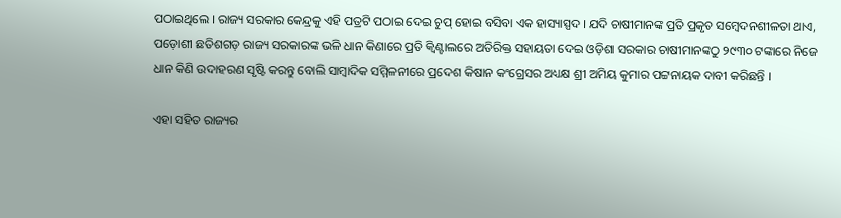ପଠାଇଥିଲେ । ରାଜ୍ୟ ସରକାର କେନ୍ଦ୍ରକୁ ଏହି ପତ୍ରଟି ପଠାଇ ଦେଇ ଚୁପ୍ ହୋଇ ବସିବା ଏକ ହାସ୍ୟାସ୍ପଦ । ଯଦି ଚାଷୀମାନଙ୍କ ପ୍ରତି ପ୍ରକୃତ ସମ୍ବେଦନଶୀଳତା ଥାଏ, ପଡ଼ୋଶୀ ଛତିଶଗଡ଼ ରାଜ୍ୟ ସରକାରଙ୍କ ଭଳି ଧାନ କିଣାରେ ପ୍ରତି କ୍ୱିଣ୍ଟାଲରେ ଅତିରିକ୍ତ ସହାୟତା ଦେଇ ଓଡ଼ିଶା ସରକାର ଚାଷୀମାନଙ୍କଠୁ ୨୯୩୦ ଟଙ୍କାରେ ନିଜେ ଧାନ କିଣି ଉଦାହରଣ ସୃଷ୍ଟି କରନ୍ତୁ ବୋଲି ସାମ୍ବାଦିକ ସମ୍ମିଳନୀରେ ପ୍ରଦେଶ କିଷାନ କଂଗ୍ରେସର ଅଧ୍ୟକ୍ଷ ଶ୍ରୀ ଅମିୟ କୁମାର ପଟ୍ଟନାୟକ ଦାବୀ କରିଛନ୍ତି ।

ଏହା ସହିତ ରାଜ୍ୟର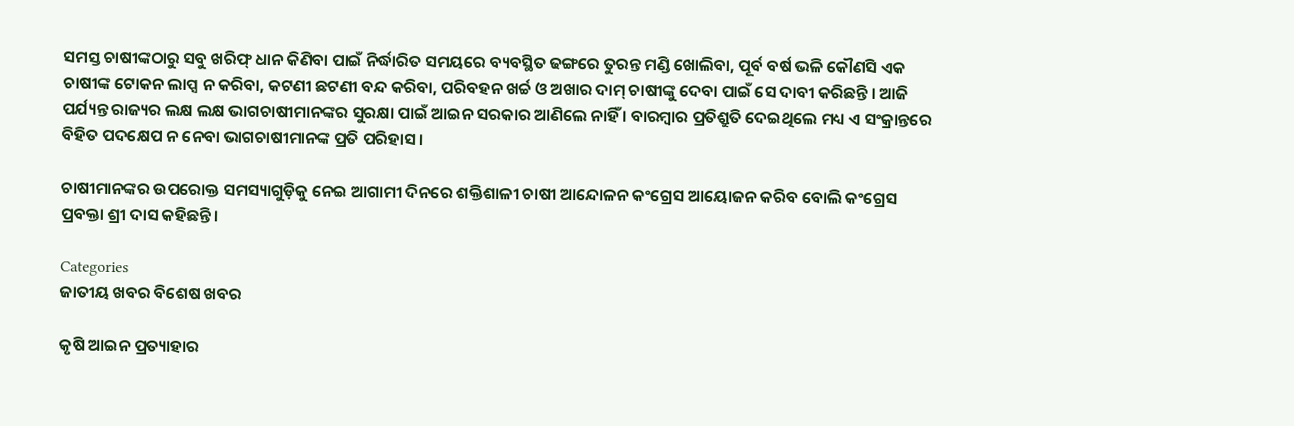ସମସ୍ତ ଚାଷୀଙ୍କଠାରୁ ସବୁ ଖରିଫ୍ ଧାନ କିଣିବା ପାଇଁ ନିର୍ଦ୍ଧାରିତ ସମୟରେ ବ୍ୟବସ୍ଥିତ ଢଙ୍ଗରେ ତୁରନ୍ତ ମଣ୍ଡି ଖୋଲିବା, ପୂର୍ବ ବର୍ଷ ଭଳି କୌଣସି ଏକ ଚାଷୀଙ୍କ ଟୋକନ ଲାପ୍ସ ନ କରିବା, କଟଣୀ ଛଟଣୀ ବନ୍ଦ କରିବା, ପରିବହନ ଖର୍ଚ୍ଚ ଓ ଅଖାର ଦାମ୍ ଚାଷୀଙ୍କୁ ଦେବା ପାଇଁ ସେ ଦାବୀ କରିଛନ୍ତି । ଆଜି ପର୍ଯ୍ୟନ୍ତ ରାଜ୍ୟର ଲକ୍ଷ ଲକ୍ଷ ଭାଗଚାଷୀମାନଙ୍କର ସୁରକ୍ଷା ପାଇଁ ଆଇନ ସରକାର ଆଣିଲେ ନାହିଁ । ବାରମ୍ବାର ପ୍ରତିଶ୍ରୁତି ଦେଇଥିଲେ ମଧ୍ୟ ଏ ସଂକ୍ରାନ୍ତରେ ବିହିତ ପଦକ୍ଷେପ ନ ନେବା ଭାଗଚାଷୀମାନଙ୍କ ପ୍ରତି ପରିହାସ ।

ଚାଷୀମାନଙ୍କର ଉପରୋକ୍ତ ସମସ୍ୟାଗୁଡ଼ିକୁ ନେଇ ଆଗାମୀ ଦିନରେ ଶକ୍ତିଶାଳୀ ଚାଷୀ ଆନ୍ଦୋଳନ କଂଗ୍ରେସ ଆୟୋଜନ କରିବ ବୋଲି କଂଗ୍ରେସ ପ୍ରବକ୍ତା ଶ୍ରୀ ଦାସ କହିଛନ୍ତି।

Categories
ଜାତୀୟ ଖବର ବିଶେଷ ଖବର

କୃଷି ଆଇନ ପ୍ରତ୍ୟାହାର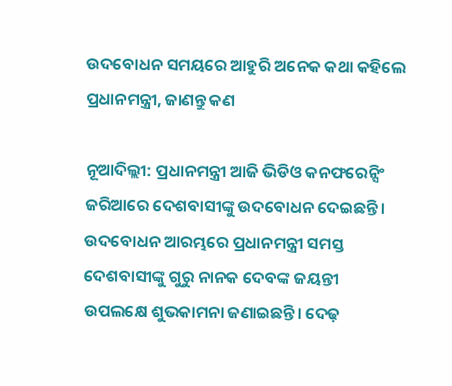ଉଦବୋଧନ ସମୟରେ ଆହୁରି ଅନେକ କଥା କହିଲେ ପ୍ରଧାନମନ୍ତ୍ରୀ, ଜାଣନ୍ତୁ କଣ

ନୂଆଦିଲ୍ଲୀ: ପ୍ରଧାନମନ୍ତ୍ରୀ ଆଜି ଭିଡିଓ କନଫରେନ୍ସିଂ ଜରିଆରେ ଦେଶବାସୀଙ୍କୁ ଉଦବୋଧନ ଦେଇଛନ୍ତି। ଉଦବୋଧନ ଆରମ୍ଭରେ ପ୍ରଧାନମନ୍ତ୍ରୀ ସମସ୍ତ ଦେଶବାସୀଙ୍କୁ ଗୁରୁ ନାନକ ଦେବଙ୍କ ଜୟନ୍ତୀ ଉପଲକ୍ଷେ ଶୁଭକାମନା ଜଣାଇଛନ୍ତି। ଦେଢ଼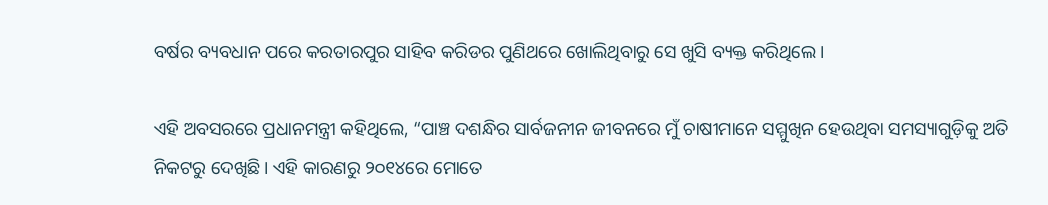ବର୍ଷର ବ୍ୟବଧାନ ପରେ କରତାରପୁର ସାହିବ କରିଡର ପୁଣିଥରେ ଖୋଲିଥିବାରୁ ସେ ଖୁସି ବ୍ୟକ୍ତ କରିଥିଲେ।

ଏହି ଅବସରରେ ପ୍ରଧାନମନ୍ତ୍ରୀ କହିଥିଲେ, “ପାଞ୍ଚ ଦଶନ୍ଧିର ସାର୍ବଜନୀନ ଜୀବନରେ ମୁଁ ଚାଷୀମାନେ ସମ୍ମୁଖିନ ହେଉଥିବା ସମସ୍ୟାଗୁଡ଼ିକୁ ଅତି ନିକଟରୁ ଦେଖିଛି। ଏହି କାରଣରୁ ୨୦୧୪ରେ ମୋତେ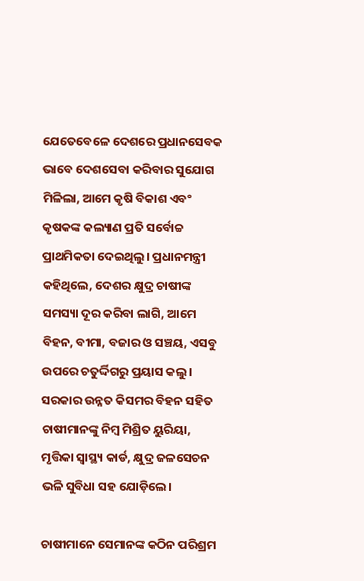ଯେତେବେଳେ ଦେଶରେ ପ୍ରଧାନସେବକ ଭାବେ ଦେଶସେବା କରିବାର ସୁଯୋଗ ମିଳିଲା, ଆମେ କୃଷି ବିକାଶ ଏବଂ କୃଷକଙ୍କ କଲ୍ୟାଣ ପ୍ରତି ସର୍ବୋଚ୍ଚ ପ୍ରାଥମିକତା ଦେଇଥିଲୁ। ପ୍ରଧାନମନ୍ତ୍ରୀ କହିଥିଲେ, ଦେଶର କ୍ଷୁଦ୍ର ଚାଷୀଙ୍କ ସମସ୍ୟା ଦୂର କରିବା ଲାଗି, ଆମେ ବିହନ, ବୀମା, ବଜାର ଓ ସଞ୍ଚୟ, ଏସବୁ ଉପରେ ଚତୁର୍ଦ୍ଦିଗରୁ ପ୍ରୟାସ କଲୁ। ସରକାର ଉନ୍ନତ କିସମର ବିହନ ସହିତ ଚାଷୀମାନଙ୍କୁ ନିମ୍ବ ମିଶ୍ରିତ ୟୁରିୟା, ମୃତ୍ତିକା ସ୍ୱାସ୍ଥ୍ୟ କାର୍ଡ, କ୍ଷୁଦ୍ର ଜଳସେଚନ ଭଳି ସୁବିଧା ସହ ଯୋଡ଼ିଲେ।

ଚାଷୀମାନେ ସେମାନଙ୍କ କଠିନ ପରିଶ୍ରମ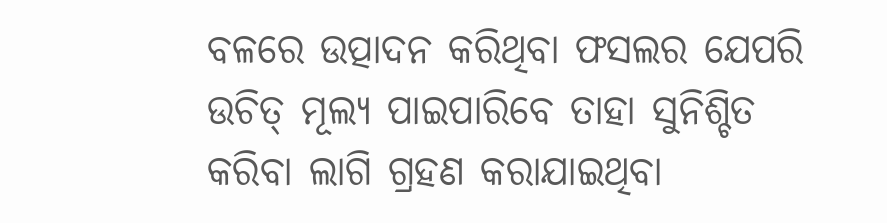ବଳରେ ଉତ୍ପାଦନ କରିଥିବା ଫସଲର ଯେପରି ଉଚିତ୍ ମୂଲ୍ୟ ପାଇପାରିବେ ତାହା ସୁନିଶ୍ଚିତ କରିବା ଲାଗି ଗ୍ରହଣ କରାଯାଇଥିବା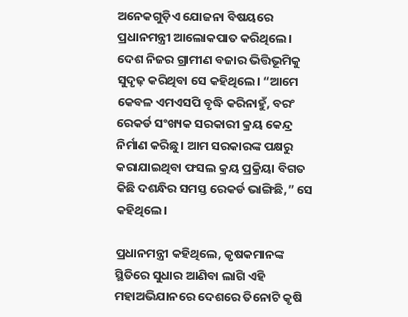ଅନେକଗୁଡ଼ିଏ ଯୋଜନା ବିଷୟରେ ପ୍ରଧାନମନ୍ତ୍ରୀ ଆଲୋକପାତ କରିଥିଲେ। ଦେଶ ନିଜର ଗ୍ରାମୀଣ ବଜାର ଭିତ୍ତିଭୂମିକୁ ସୁଦୃଢ଼ କରିଥିବା ସେ କହିଥିଲେ। “ଆମେ କେବଳ ଏମଏସପି ବୃଦ୍ଧି କରିନାହୁଁ, ବରଂ ରେକର୍ଡ ସଂଖ୍ୟକ ସରକାରୀ କ୍ରୟ କେନ୍ଦ୍ର ନିର୍ମାଣ କରିଛୁ। ଆମ ସରକାରଙ୍କ ପକ୍ଷରୁ କରାଯାଇଥିବା ଫସଲ କ୍ରୟ ପ୍ରକ୍ରିୟା ବିଗତ କିଛି ଦଶନ୍ଧିର ସମସ୍ତ ରେକର୍ଡ ଭାଙ୍ଗିଛି,” ସେ କହିଥିଲେ।

ପ୍ରଧାନମନ୍ତ୍ରୀ କହିଥିଲେ, କୃଷକମାନଙ୍କ ସ୍ଥିତିରେ ସୁଧାର ଆଣିବା ଲାଗି ଏହି ମହାଅଭିଯାନରେ ଦେଶରେ ତିନୋଟି କୃଷି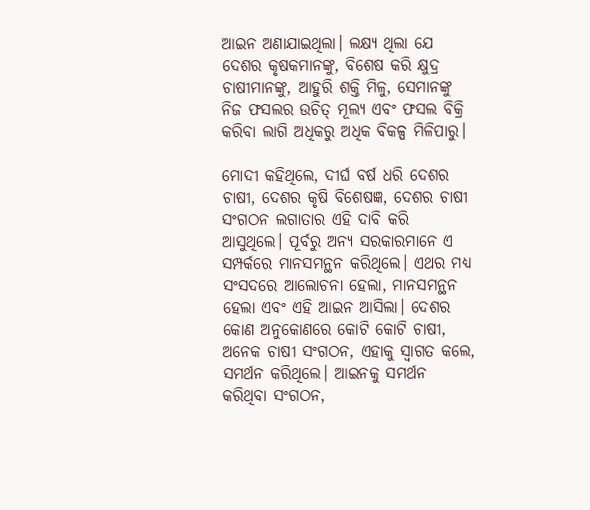ଆଇନ ଅଣାଯାଇଥିଲା। ଲକ୍ଷ୍ୟ ଥିଲା ଯେ ଦେଶର କୃଷକମାନଙ୍କୁ, ବିଶେଷ କରି କ୍ଷୁଦ୍ର ଚାଷୀମାନଙ୍କୁ, ଆହୁରି ଶକ୍ତି ମିଳୁ, ସେମାନଙ୍କୁ ନିଜ ଫସଲର ଉଚିତ୍ ମୂଲ୍ୟ ଏବଂ ଫସଲ ବିକ୍ରି କରିବା ଲାଗି ଅଧିକରୁ ଅଧିକ ବିକଳ୍ପ ମିଳିପାରୁ।

ମୋଦୀ କହିଥିଲେ, ଦୀର୍ଘ ବର୍ଷ ଧରି ଦେଶର ଚାଷୀ, ଦେଶର କୃଷି ବିଶେଷଜ୍ଞ, ଦେଶର ଚାଷୀ ସଂଗଠନ ଲଗାତାର ଏହି ଦାବି କରି ଆସୁଥିଲେ। ପୂର୍ବରୁ ଅନ୍ୟ ସରକାରମାନେ ଏ ସମ୍ପର୍କରେ ମାନସମନ୍ଥନ କରିଥିଲେ। ଏଥର ମଧ୍ୟ ସଂସଦରେ ଆଲୋଚନା ହେଲା, ମାନସମନ୍ଥନ ହେଲା ଏବଂ ଏହି ଆଇନ ଆସିଲା। ଦେଶର କୋଣ ଅନୁକୋଣରେ କୋଟି କୋଟି ଚାଷୀ, ଅନେକ ଚାଷୀ ସଂଗଠନ, ଏହାକୁ ସ୍ୱାଗତ କଲେ, ସମର୍ଥନ କରିଥିଲେ। ଆଇନକୁ ସମର୍ଥନ କରିଥିବା ସଂଗଠନ,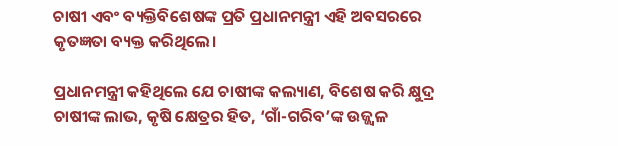ଚାଷୀ ଏବଂ ବ୍ୟକ୍ତିବିଶେଷଙ୍କ ପ୍ରତି ପ୍ରଧାନମନ୍ତ୍ରୀ ଏହି ଅବସରରେ କୃତଜ୍ଞତା ବ୍ୟକ୍ତ କରିଥିଲେ।

ପ୍ରଧାନମନ୍ତ୍ରୀ କହିଥିଲେ ଯେ ଚାଷୀଙ୍କ କଲ୍ୟାଣ, ବିଶେଷ କରି କ୍ଷୁଦ୍ର ଚାଷୀଙ୍କ ଲାଭ, କୃଷି କ୍ଷେତ୍ରର ହିତ, ‘ଗାଁ-ଗରିବ’ଙ୍କ ଉଜ୍ଜ୍ବଳ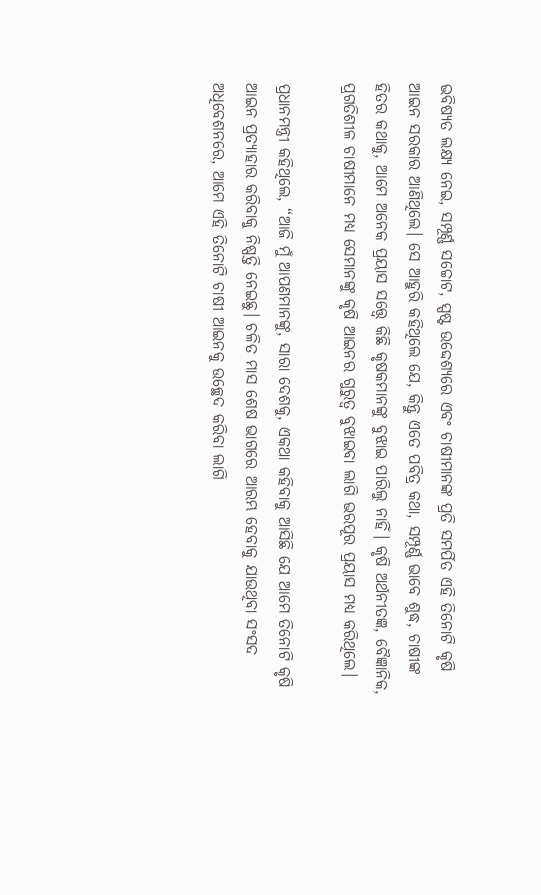ଭବିଷ୍ୟତ ଲକ୍ଷ୍ୟ ନେଇ, ସମ୍ପୂର୍ଣ୍ଣ ସଚ୍ଚୋଟ, ସ୍ପଷ୍ଟ ଉଦ୍ଦେଶ୍ୟରେ ଏବଂ ଚାଷୀମାନଙ୍କ ପ୍ରତି ସମର୍ପିତ ଏହି ତିନୋଟି କୃଷି ଆଇନ ସରକାର ଆଣିଥିଲେ। ସେ ଆହୁରି କହିଥିଲେ ଯେ, କିନ୍ତୁ ଏତେ ପବିତ୍ର କଥା, ସମ୍ପୂର୍ଣ୍ଣ ଭାବେ ଶୁଦ୍ଧ, ଚାଷୀଙ୍କ ହିତର କଥାକୁ, ଆମେ ଅନେକ ପ୍ରୟାସ ସତ୍ତ୍ୱେ କିଛି କୃଷକମାନଙ୍କୁ ବୁଝାଇ ପାରିଲୁ ନାହିଁ। କୃଷି ଅର୍ଥନୀତଜ୍ଞ, ବୈଜ୍ଞାନିକ, ପ୍ରଗତିଶୀଳ ଚାଷୀମାନେ ମଧ୍ୟ ସେମାନଙ୍କୁ କୃଷି ଆଇନର ଗୁରୁତ୍ୱ ବୁଝାଇବା ଲାଗି ଭରପୂର ପ୍ରୟାସ ମଧ୍ୟ କରିଥିଲେ।

ପ୍ରଧାନମନ୍ତ୍ରୀ କହିଥିଲେ, “ଆଜି ମୁଁ ଆପଣମାନଙ୍କୁ, ସାରା ଦେଶକୁ, ଏକଥା କହିବାକୁ ଆସିଛି ଯେ ଆମେ ତିନୋଟି କୃଷି ଆଇନ ପ୍ରତ୍ୟାହାର କରିବାକୁ ନିଷ୍ପତ୍ତି ନେଇଛୁ। ଚଳିତ ମାସ ଶେଷ ଭାଗରେ ଆରମ୍ଭ ହେବାକୁ ଯାଉଥିବା ସଂସଦ ଅଧିବେଶନରେ, ଆମେ ଏହି ତିନୋଟି ଚାଷୀ ଆଇନକୁ ଉଚ୍ଛେଦ କରିବା ଲାଗି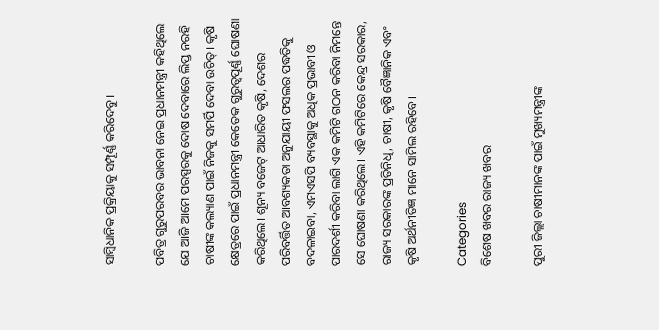ସାମ୍ବିଧାନିକ ପ୍ରକ୍ରିୟାକୁ ସମ୍ପୂର୍ଣ୍ଣ କରିଦେବୁ।

ପବିତ୍ର ଗୁରୁପରବର ଭାବନା ନେଇ ପ୍ରଧାନମନ୍ତ୍ରୀ କହିଥିଲେ ଯେ ଆଜି ଆମେ ପରସ୍ପରକୁ ଦୋଷ ଦେବାରେ ଲିପ୍ତ ନରହି ଚାଷୀଙ୍କ କଲ୍ୟାଣ ପାଇଁ ନିଜକୁ ସମର୍ପି ଦେବା ଉଚିତ୍। କୃଷି କ୍ଷେତ୍ରରେ ପାଇଁ ପ୍ରଧାନମନ୍ତ୍ରୀ କେତେକ ଗୁରୁତ୍ୱପୂର୍ଣ୍ଣ ଘୋଷଣା କରିଥିଲେ। ଶୂନ୍ୟ ବଜେଟ୍ ଆଧାରିତ କୃଷି, ଦେଶର ପରିବର୍ତ୍ତିତ ଆବଶ୍ୟକତା ଅନୁଯାୟୀ ଫସଲର ପଦ୍ଧତିକୁ ବଦଳାଇବା, ଏମଏସପି ବ୍ୟବସ୍ଥାକୁ ଅଧିକ ପ୍ରଭାବୀ ଓ ପାରଦର୍ଶୀ କରିବା ଲାଗି ଏକ କମିଟି ଗଠନ କରିବା ନିମନ୍ତେ ସେ ଘୋଷଣା କରିଥିଲେ। ଏହି କମିଟିରେ କେନ୍ଦ୍ର ସରକାର, ରାଜ୍ୟ ସରକାରଙ୍କ ପ୍ରତିନିଧି, ଚାଷୀ, କୃଷି ବୈଜ୍ଞାନିକ ଏବଂ କୃଷି ଅର୍ଥନୀତିଜ୍ଞ ମାନେ ସାମିଲ ରହିବେ।

Categories
ବିଶେଷ ଖବର ରାଜ୍ୟ ଖବର

ପୁରୀ ଜିଲ୍ଲା ଚାଷୀମାନଙ୍କ ପାଇଁ ମୁଖ୍ୟମନ୍ତ୍ରୀଙ୍କ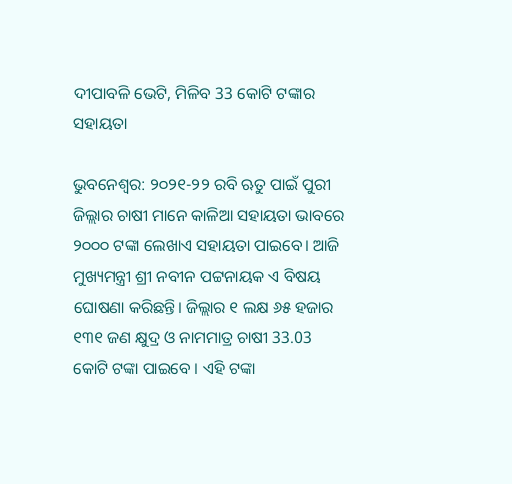ଦୀପାବଳି ଭେଟି, ମିଳିବ 33 କୋଟି ଟଙ୍କାର ସହାୟତା

ଭୁବନେଶ୍ବର: ୨୦୨୧-୨୨ ରବି ଋତୁ ପାଇଁ ପୁରୀ ଜିଲ୍ଲାର ଚାଷୀ ମାନେ କାଳିଆ ସହାୟତା ଭାବରେ ୨୦୦୦ ଟଙ୍କା ଲେଖାଏ ସହାୟତା ପାଇବେ। ଆଜି ମୁଖ୍ୟମନ୍ତ୍ରୀ ଶ୍ରୀ ନବୀନ ପଟ୍ଟନାୟକ ଏ ବିଷୟ ଘୋଷଣା କରିଛନ୍ତି। ଜିଲ୍ଲାର ୧ ଲକ୍ଷ ୬୫ ହଜାର ୧୩୧ ଜଣ କ୍ଷୁଦ୍ର ଓ ନାମମାତ୍ର ଚାଷୀ 33.03 କୋଟି ଟଙ୍କା ପାଇବେ । ଏହି ଟଙ୍କା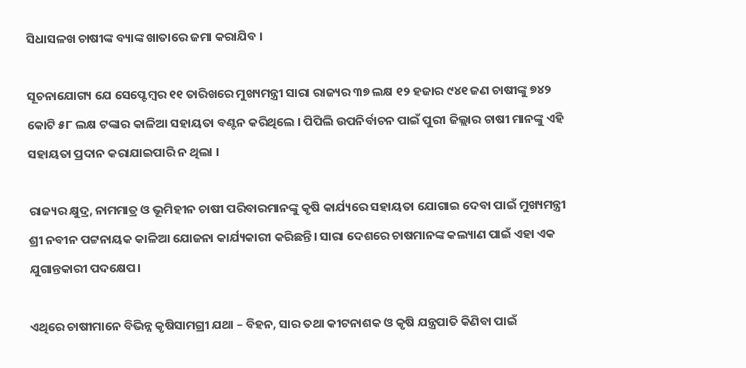ସିଧାସଳଖ ଚାଷୀଙ୍କ ବ୍ୟାଙ୍କ ଖାତାରେ ଜମା କରାଯିବ ।

ସୂଚନାଯୋଗ୍ୟ ଯେ ସେପ୍ଟେମ୍ବର ୧୧ ତାରିଖରେ ମୁଖ୍ୟମନ୍ତ୍ରୀ ସାରା ରାଜ୍ୟର ୩୭ ଲକ୍ଷ ୧୨ ହଜାର ୯୪୧ ଜଣ ଚାଷୀଙ୍କୁ ୭୪୨ କୋଟି ୫୮ ଲକ୍ଷ ଟଙ୍କାର କାଳିଆ ସହାୟତା ବଣ୍ଟନ କରିଥିଲେ । ପିପିଲି ଉପନିର୍ବାଚନ ପାଇଁ ପୁରୀ ଜିଲ୍ଲାର ଚାଷୀ ମାନଙ୍କୁ ଏହି ସହାୟତା ପ୍ରଦାନ କରାଯାଇପାରି ନ ଥିଲା ।

ରାଜ୍ୟର କ୍ଷୁଦ୍ର, ନାମମାତ୍ର ଓ ଭୂମିହୀନ ଚାଷୀ ପରିବାରମାନଙ୍କୁ କୃଷି କାର୍ଯ୍ୟରେ ସହାୟତା ଯୋଗାଇ ଦେବା ପାଇଁ ମୁଖ୍ୟମନ୍ତ୍ରୀ ଶ୍ରୀ ନବୀନ ପଟ୍ଟନାୟକ କାଳିଆ ଯୋଜନା କାର୍ଯ୍ୟକାରୀ କରିଛନ୍ତି। ସାରା ଦେଶରେ ଚାଷମାନଙ୍କ କଲ୍ୟାଣ ପାଇଁ ଏହା ଏକ ଯୁଗାନ୍ତକାରୀ ପଦକ୍ଷେପ।

ଏଥିରେ ଚାଷୀମାନେ ବିଭିନ୍ନ କୃଷିସାମଗ୍ରୀ ଯଥା – ବିହନ, ସାର ତଥା କୀଟନାଶକ ଓ କୃଷି ଯନ୍ତ୍ରପାତି କିଣିବା ପାଇଁ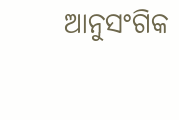ଆନୁସଂଗିକ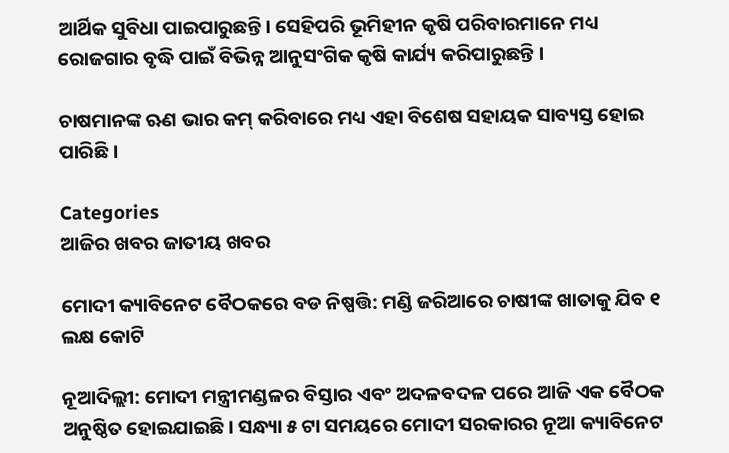ଆର୍ଥିକ ସୁବିଧା ପାଇପାରୁଛନ୍ତି। ସେହିପରି ଭୂମିହୀନ କୃଷି ପରିବାରମାନେ ମଧ୍ୟ ରୋଜଗାର ବୃଦ୍ଧି ପାଇଁ ବିଭିନ୍ନ ଆନୁସଂଗିକ କୃଷି କାର୍ଯ୍ୟ କରିପାରୁଛନ୍ତି ।

ଚାଷମାନଙ୍କ ଋଣ ଭାର କମ୍ କରିବାରେ ମଧ୍ୟ ଏହା ବିଶେଷ ସହାୟକ ସାବ୍ୟସ୍ତ ହୋଇ ପାରିଛି ।

Categories
ଆଜିର ଖବର ଜାତୀୟ ଖବର

ମୋଦୀ କ୍ୟାବିନେଟ ବୈଠକରେ ବଡ ନିଷ୍ପତ୍ତି: ମଣ୍ଡି ଜରିଆରେ ଚାଷୀଙ୍କ ଖାତାକୁ ଯିବ ୧ ଲକ୍ଷ କୋଟି

ନୂଆଦିଲ୍ଲୀ: ମୋଦୀ ମନ୍ତ୍ରୀମଣ୍ଡଳର ବିସ୍ତାର ଏବଂ ଅଦଳବଦଳ ପରେ ଆଜି ଏକ ବୈଠକ ଅନୁଷ୍ଠିତ ହୋଇଯାଇଛି। ସନ୍ଧ୍ୟା ୫ ଟା ସମୟରେ ମୋଦୀ ସରକାରର ନୂଆ କ୍ୟାବିନେଟ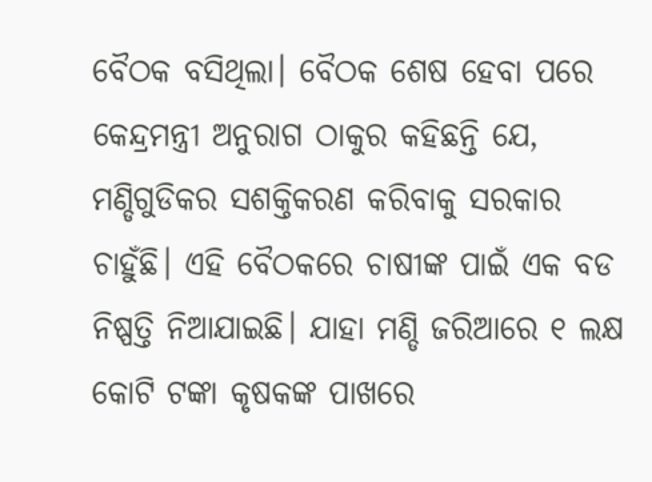ବୈଠକ ବସିଥିଲା। ବୈଠକ ଶେଷ ହେବା ପରେ କେନ୍ଦ୍ରମନ୍ତ୍ରୀ ଅନୁରାଗ ଠାକୁର କହିଛନ୍ତି ଯେ, ମଣ୍ଡିଗୁଡିକର ସଶକ୍ତିକରଣ କରିବାକୁ ସରକାର ଚାହୁଁଛି। ଏହି ବୈଠକରେ ଚାଷୀଙ୍କ ପାଇଁ ଏକ ବଡ ନିଷ୍ପତ୍ତି ନିଆଯାଇଛି। ଯାହା ମଣ୍ଡି ଜରିଆରେ ୧ ଲକ୍ଷ କୋଟି ଟଙ୍କା କୃଷକଙ୍କ ପାଖରେ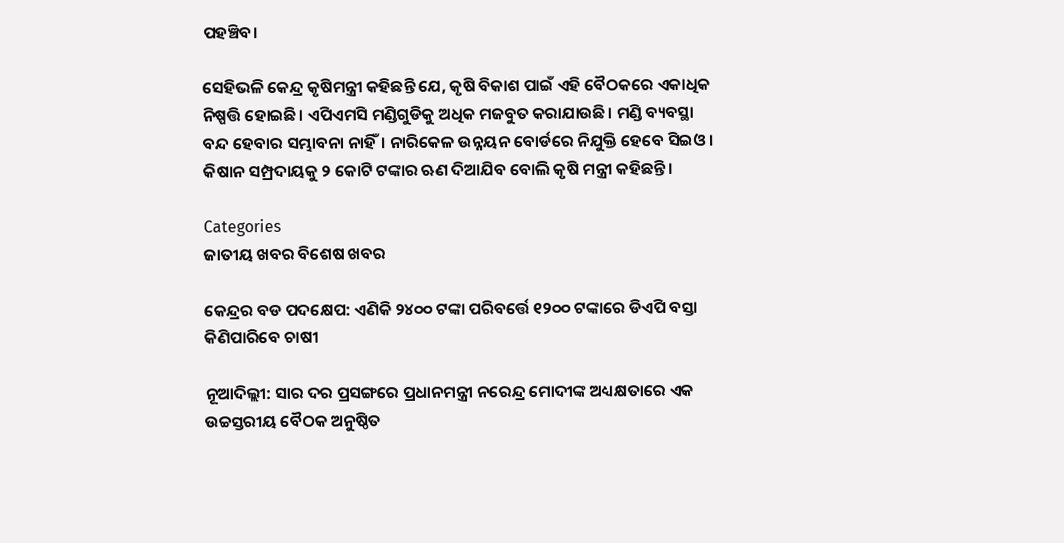ପହଞ୍ଚିବ।

ସେହିଭଳି କେନ୍ଦ୍ର କୃଷିମନ୍ତ୍ରୀ କହିଛନ୍ତି ଯେ, କୃଷି ବିକାଶ ପାଇଁ ଏହି ବୈଠକରେ ଏକାଧିକ ନିଷ୍ପତ୍ତି ହୋଇଛି। ଏପିଏମସି ମଣ୍ଡିଗୁଡିକୁ ଅଧିକ ମଜବୁତ କରାଯାଉଛି। ମଣ୍ଡି ବ୍ୟବସ୍ଥା ବନ୍ଦ ହେବାର ସମ୍ଭାବନା ନାହିଁ। ନାରିକେଳ ଉନ୍ନୟନ ବୋର୍ଡରେ ନିଯୁକ୍ତି ହେବେ ସିଇଓ। କିଷାନ ସମ୍ପ୍ରଦାୟକୁ ୨ କୋଟି ଟଙ୍କାର ଋଣ ଦିଆଯିବ ବୋଲି କୃଷି ମନ୍ତ୍ରୀ କହିଛନ୍ତି।

Categories
ଜାତୀୟ ଖବର ବିଶେଷ ଖବର

କେନ୍ଦ୍ରର ବଡ ପଦକ୍ଷେପ: ଏଣିକି ୨୪୦୦ ଟଙ୍କା ପରିବର୍ତ୍ତେ ୧୨୦୦ ଟଙ୍କାରେ ଡିଏପି ବସ୍ତା କିଣିପାରିବେ ଚାଷୀ

ନୂଆଦିଲ୍ଲୀ: ସାର ଦର ପ୍ରସଙ୍ଗରେ ପ୍ରଧାନମନ୍ତ୍ରୀ ନରେନ୍ଦ୍ର ମୋଦୀଙ୍କ ଅଧ୍ୟକ୍ଷତାରେ ଏକ ଉଚ୍ଚସ୍ତରୀୟ ବୈଠକ ଅନୁଷ୍ଠିତ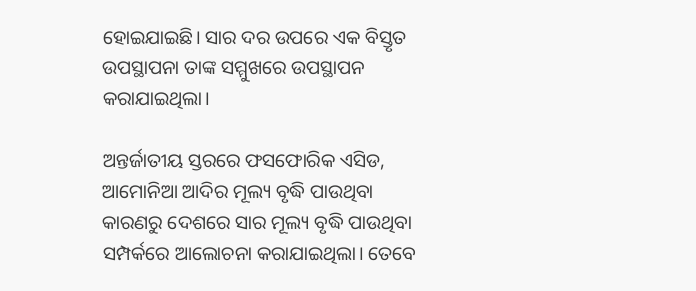ହୋଇଯାଇଛି। ସାର ଦର ଉପରେ ଏକ ବିସ୍ତୃତ ଉପସ୍ଥାପନା ତାଙ୍କ ସମ୍ମୁଖରେ ଉପସ୍ଥାପନ କରାଯାଇଥିଲା।

ଅନ୍ତର୍ଜାତୀୟ ସ୍ତରରେ ଫସଫୋରିକ ଏସିଡ, ଆମୋନିଆ ଆଦିର ମୂଲ୍ୟ ବୃଦ୍ଧି ପାଉଥିବା କାରଣରୁ ଦେଶରେ ସାର ମୂଲ୍ୟ ବୃଦ୍ଧି ପାଉଥିବା ସମ୍ପର୍କରେ ଆଲୋଚନା କରାଯାଇଥିଲା। ତେବେ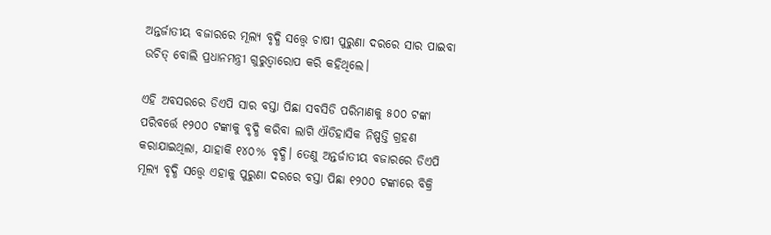ଅନ୍ତର୍ଜାତୀୟ ବଜାରରେ ମୂଲ୍ୟ ବୃଦ୍ଧି ସତ୍ତ୍ବେ ଚାଷୀ ପୁରୁଣା ଦରରେ ସାର ପାଇବା ଉଚିତ୍ ବୋଲି ପ୍ରଧାନମନ୍ତ୍ରୀ ଗୁରୁତ୍ବାରୋପ କରି କହିଥିଲେ।

ଏହି ଅବସରରେ ଡିଏପି ସାର ବସ୍ତା ପିଛା ସବସିଡି ପରିମାଣକୁ ୫୦୦ ଟଙ୍କା ପରିବର୍ତ୍ତେ ୧୨୦୦ ଟଙ୍କାକୁ ବୃଦ୍ଧି କରିବା ଲାଗି ଐତିହାସିକ ନିଷ୍ପତ୍ତି ଗ୍ରହଣ କରାଯାଇଥିଲା, ଯାହାକି ୧୪୦% ବୃଦ୍ଧି। ତେଣୁ ଅନ୍ତର୍ଜାତୀୟ ବଜାରରେ ଡିଏପି ମୂଲ୍ୟ ବୃଦ୍ଧି ସତ୍ତ୍ବେ ଏହାକୁ ପୁରୁଣା ଦରରେ ବସ୍ତା ପିଛା ୧୨୦୦ ଟଙ୍କାରେ ବିକ୍ରି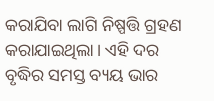କରାଯିବା ଲାଗି ନିଷ୍ପତ୍ତି ଗ୍ରହଣ କରାଯାଇଥିଲା। ଏହି ଦର ବୃଦ୍ଧିର ସମସ୍ତ ବ୍ୟୟ ଭାର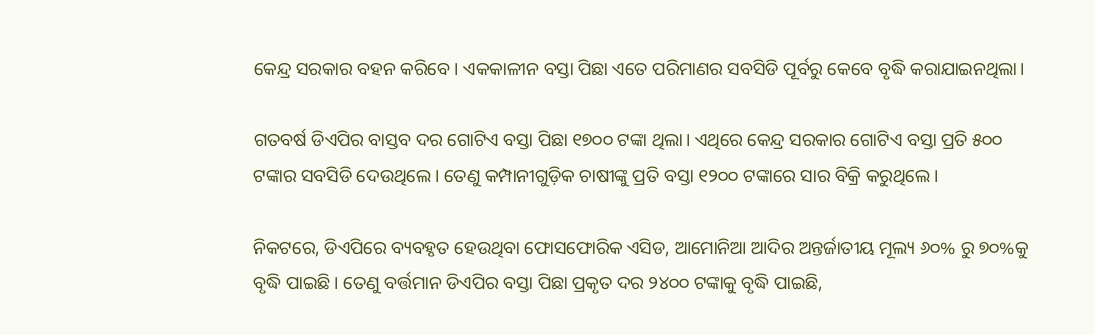କେନ୍ଦ୍ର ସରକାର ବହନ କରିବେ। ଏକକାଳୀନ ବସ୍ତା ପିଛା ଏତେ ପରିମାଣର ସବସିଡି ପୂର୍ବରୁ କେବେ ବୃଦ୍ଧି କରାଯାଇନଥିଲା।

ଗତବର୍ଷ ଡିଏପିର ବାସ୍ତବ ଦର ଗୋଟିଏ ବସ୍ତା ପିଛା ୧୭୦୦ ଟଙ୍କା ଥିଲା। ଏଥିରେ କେନ୍ଦ୍ର ସରକାର ଗୋଟିଏ ବସ୍ତା ପ୍ରତି ୫୦୦ ଟଙ୍କାର ସବସିଡି ଦେଉଥିଲେ। ତେଣୁ କମ୍ପାନୀଗୁଡ଼ିକ ଚାଷୀଙ୍କୁ ପ୍ରତି ବସ୍ତା ୧୨୦୦ ଟଙ୍କାରେ ସାର ବିକ୍ରି କରୁଥିଲେ।

ନିକଟରେ, ଡିଏପିରେ ବ୍ୟବହୃତ ହେଉଥିବା ଫୋସଫୋରିକ ଏସିଡ, ଆମୋନିଆ ଆଦିର ଅନ୍ତର୍ଜାତୀୟ ମୂଲ୍ୟ ୬୦% ରୁ ୭୦%କୁ ବୃଦ୍ଧି ପାଇଛି। ତେଣୁ ବର୍ତ୍ତମାନ ଡିଏପିର ବସ୍ତା ପିଛା ପ୍ରକୃତ ଦର ୨୪୦୦ ଟଙ୍କାକୁ ବୃଦ୍ଧି ପାଇଛି,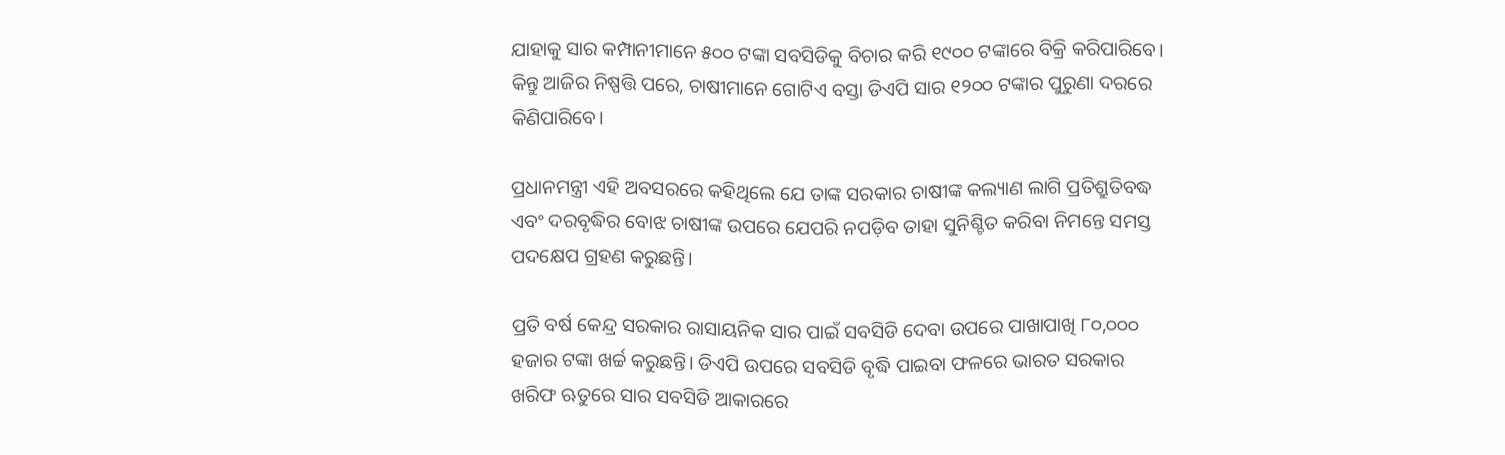ଯାହାକୁ ସାର କମ୍ପାନୀମାନେ ୫୦୦ ଟଙ୍କା ସବସିଡିକୁ ବିଚାର କରି ୧୯୦୦ ଟଙ୍କାରେ ବିକ୍ରି କରିପାରିବେ। କିନ୍ତୁ ଆଜିର ନିଷ୍ପତ୍ତି ପରେ, ଚାଷୀମାନେ ଗୋଟିଏ ବସ୍ତା ଡିଏପି ସାର ୧୨୦୦ ଟଙ୍କାର ପୁରୁଣା ଦରରେ କିଣିପାରିବେ।

ପ୍ରଧାନମନ୍ତ୍ରୀ ଏହି ଅବସରରେ କହିଥିଲେ ଯେ ତାଙ୍କ ସରକାର ଚାଷୀଙ୍କ କଲ୍ୟାଣ ଲାଗି ପ୍ରତିଶ୍ରୁତିବଦ୍ଧ ଏବଂ ଦରବୃଦ୍ଧିର ବୋଝ ଚାଷୀଙ୍କ ଉପରେ ଯେପରି ନପଡ଼ିବ ତାହା ସୁନିଶ୍ଚିତ କରିବା ନିମନ୍ତେ ସମସ୍ତ ପଦକ୍ଷେପ ଗ୍ରହଣ କରୁଛନ୍ତି।

ପ୍ରତି ବର୍ଷ କେନ୍ଦ୍ର ସରକାର ରାସାୟନିକ ସାର ପାଇଁ ସବସିଡି ଦେବା ଉପରେ ପାଖାପାଖି ୮୦,୦୦୦ ହଜାର ଟଙ୍କା ଖର୍ଚ୍ଚ କରୁଛନ୍ତି। ଡିଏପି ଉପରେ ସବସିଡି ବୃଦ୍ଧି ପାଇବା ଫଳରେ ଭାରତ ସରକାର ଖରିଫ ଋତୁରେ ସାର ସବସିଡି ଆକାରରେ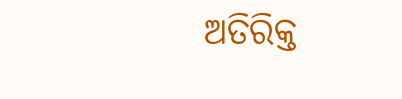ଅତିରିକ୍ତ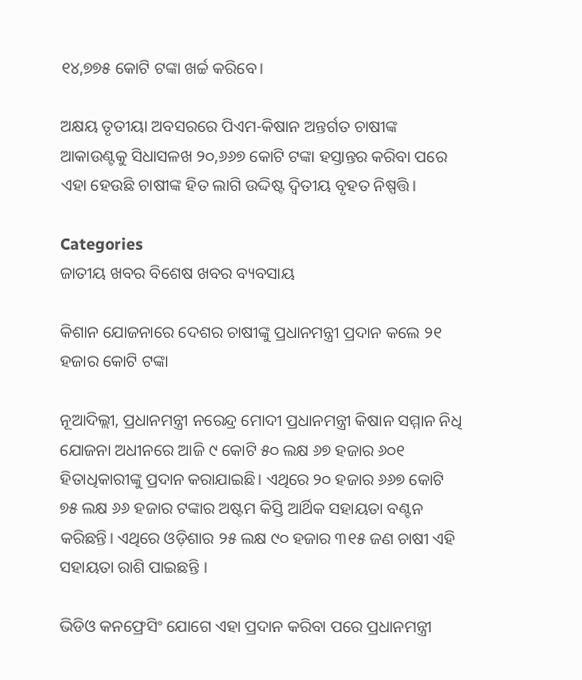୧୪,୭୭୫ କୋଟି ଟଙ୍କା ଖର୍ଚ୍ଚ କରିବେ।

ଅକ୍ଷୟ ତୃତୀୟା ଅବସରରେ ପିଏମ-କିଷାନ ଅନ୍ତର୍ଗତ ଚାଷୀଙ୍କ ଆକାଉଣ୍ଟକୁ ସିଧାସଳଖ ୨୦,୬୬୭ କୋଟି ଟଙ୍କା ହସ୍ତାନ୍ତର କରିବା ପରେ ଏହା ହେଉଛି ଚାଷୀଙ୍କ ହିତ ଲାଗି ଉଦ୍ଦିଷ୍ଟ ଦ୍ବିତୀୟ ବୃହତ ନିଷ୍ପତ୍ତି।

Categories
ଜାତୀୟ ଖବର ବିଶେଷ ଖବର ବ୍ୟବସାୟ

କିଶାନ ଯୋଜନାରେ ଦେଶର ଚାଷୀଙ୍କୁ ପ୍ରଧାନମନ୍ତ୍ରୀ ପ୍ରଦାନ କଲେ ୨୧ ହଜାର କୋଟି ଟଙ୍କା

ନୂଆଦିଲ୍ଲୀ, ପ୍ରଧାନମନ୍ତ୍ରୀ ନରେନ୍ଦ୍ର ମୋଦୀ ପ୍ରଧାନମନ୍ତ୍ରୀ କିଷାନ ସମ୍ମାନ ନିଧି ଯୋଜନା ଅଧୀନରେ ଆଜି ୯ କୋଟି ୫୦ ଲକ୍ଷ ୬୭ ହଜାର ୬୦୧ ହିତାଧିକାରୀଙ୍କୁ ପ୍ରଦାନ କରାଯାଇଛି। ଏଥିରେ ୨୦ ହଜାର ୬୬୭ କୋଟି ୭୫ ଲକ୍ଷ ୬୬ ହଜାର ଟଙ୍କାର ଅଷ୍ଟମ କିସ୍ତି ଆର୍ଥିକ ସହାୟତା ବଣ୍ଟନ କରିଛନ୍ତି। ଏଥିରେ ଓଡ଼ିଶାର ୨୫ ଲକ୍ଷ ୯୦ ହଜାର ୩୧୫ ଜଣ ଚାଷୀ ଏହି ସହାୟତା ରାଶି ପାଇଛନ୍ତି ।

ଭିଡିଓ କନଫ୍ରେସିଂ ଯୋଗେ ଏହା ପ୍ରଦାନ କରିବା ପରେ ପ୍ରଧାନମନ୍ତ୍ରୀ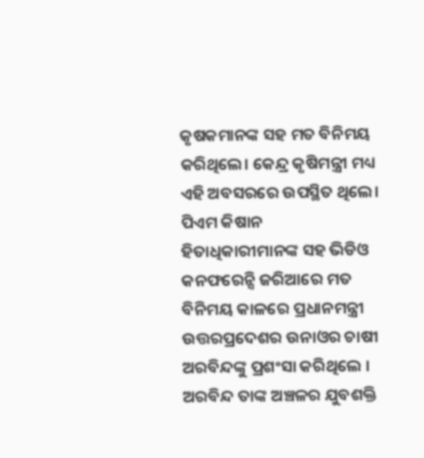କୃଷକମାନଙ୍କ ସହ ମତ ବିନିମୟ କରିଥିଲେ। କେନ୍ଦ୍ର କୃଷିମନ୍ତ୍ରୀ ମଧ୍ୟ ଏହି ଅବସରରେ ଉପସ୍ଥିତ ଥିଲେ। ପିଏମ କିଷାନ ହିତାଧିକାରୀମାନଙ୍କ ସହ ଭିଡିଓ କନଫରେନ୍ସି ଜରିଆରେ ମତ ବିନିମୟ କାଳରେ ପ୍ରଧାନମନ୍ତ୍ରୀ ଉତ୍ତରପ୍ରଦେଶର ଉନାଓର ଚାଷୀ ଅରବିନ୍ଦଙ୍କୁ ପ୍ରଶଂସା କରିଥିଲେ । ଅରବିନ୍ଦ ତାଙ୍କ ଅଞ୍ଚଳର ଯୁବଶକ୍ତି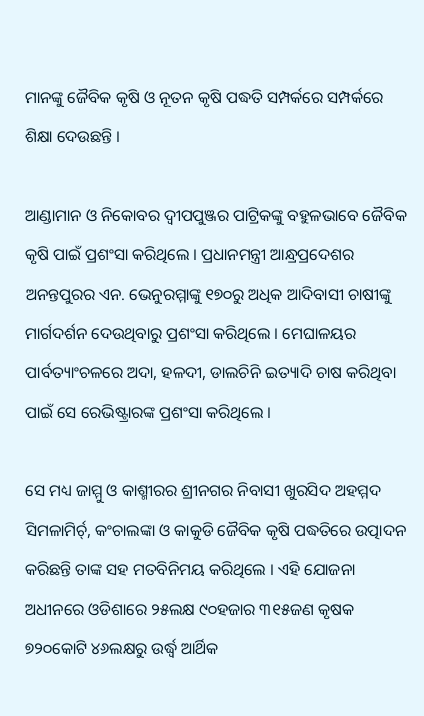ମାନଙ୍କୁ ଜୈବିକ କୃଷି ଓ ନୂତନ କୃଷି ପଦ୍ଧତି ସମ୍ପର୍କରେ ସମ୍ପର୍କରେ ଶିକ୍ଷା ଦେଉଛନ୍ତି ।

ଆଣ୍ଡାମାନ ଓ ନିକୋବର ଦ୍ୱୀପପୁଞ୍ଜର ପାଟ୍ରିକଙ୍କୁ ବହୁଳଭାବେ ଜୈବିକ କୃଷି ପାଇଁ ପ୍ରଶଂସା କରିଥିଲେ । ପ୍ରଧାନମନ୍ତ୍ରୀ ଆନ୍ଧ୍ରପ୍ରଦେଶର ଅନନ୍ତପୁରର ଏନ. ଭେନୁରମ୍ମାଙ୍କୁ ୧୭୦ରୁ ଅଧିକ ଆଦିବାସୀ ଚାଷୀଙ୍କୁ ମାର୍ଗଦର୍ଶନ ଦେଉଥିବାରୁ ପ୍ରଶଂସା କରିଥିଲେ । ମେଘାଳୟର ପାର୍ବତ୍ୟାଂଚଳରେ ଅଦା, ହଳଦୀ, ଡାଲଚିନି ଇତ୍ୟାଦି ଚାଷ କରିଥିବା ପାଇଁ ସେ ରେଭିଷ୍ଟ୍ରାରଙ୍କ ପ୍ରଶଂସା କରିଥିଲେ ।

ସେ ମଧ୍ୟ ଜାମ୍ମୁ ଓ କାଶ୍ମୀରର ଶ୍ରୀନଗର ନିବାସୀ ଖୁରସିଦ ଅହମ୍ମଦ ସିମଳାମିର୍ଚ୍, କଂଚାଲଙ୍କା ଓ କାକୁଡି ଜୈବିକ କୃଷି ପଦ୍ଧତିରେ ଉତ୍ପାଦନ କରିଛନ୍ତି ତାଙ୍କ ସହ ମତବିନିମୟ କରିଥିଲେ । ଏହି ଯୋଜନା ଅଧୀନରେ ଓଡିଶାରେ ୨୫ଲକ୍ଷ ୯୦ହଜାର ୩୧୫ଜଣ କୃଷକ ୭୨୦କୋଟି ୪୬ଲକ୍ଷରୁ ଉର୍ଦ୍ଧ୍ୱ ଆର୍ଥିକ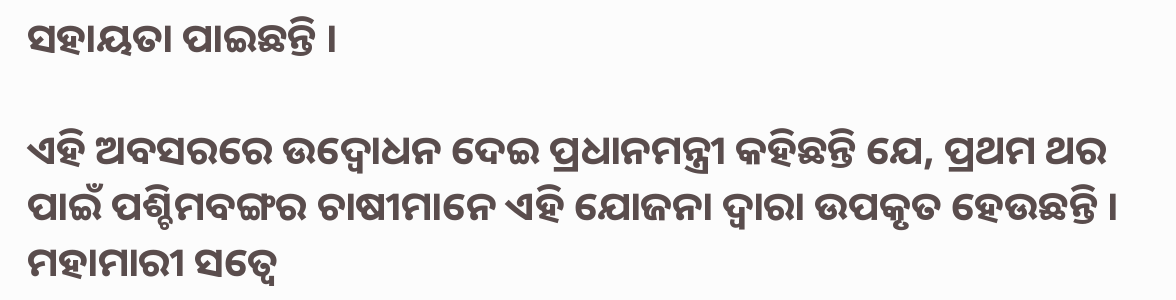ସହାୟତା ପାଇଛନ୍ତି ।

ଏହି ଅବସରରେ ଉଦ୍ବୋଧନ ଦେଇ ପ୍ରଧାନମନ୍ତ୍ରୀ କହିଛନ୍ତି ଯେ, ପ୍ରଥମ ଥର ପାଇଁ ପଶ୍ଚିମବଙ୍ଗର ଚାଷୀମାନେ ଏହି ଯୋଜନା ଦ୍ୱାରା ଉପକୃତ ହେଉଛନ୍ତି । ମହାମାରୀ ସତ୍ୱେ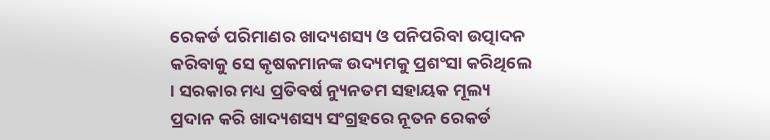ରେକର୍ଡ ପରିମାଣର ଖାଦ୍ୟଶସ୍ୟ ଓ ପନିପରିବା ଉତ୍ପାଦନ କରିବାକୁ ସେ କୃଷକମାନଙ୍କ ଉଦ୍ୟମକୁ ପ୍ରଶଂସା କରିଥିଲେ । ସରକାର ମଧ୍ୟ ପ୍ରତିବର୍ଷ ନ୍ୟୁନତମ ସହାୟକ ମୂଲ୍ୟ ପ୍ରଦାନ କରି ଖାଦ୍ୟଶସ୍ୟ ସଂଗ୍ରହରେ ନୂତନ ରେକର୍ଡ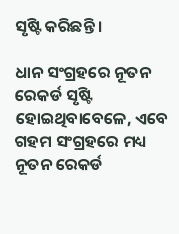ସୃଷ୍ଟି କରିଛନ୍ତି ।

ଧାନ ସଂଗ୍ରହରେ ନୂତନ ରେକର୍ଡ ସୃଷ୍ଟି ହୋଇଥିବାବେଳେ, ଏବେ ଗହମ ସଂଗ୍ରହରେ ମଧ୍ୟ ନୂତନ ରେକର୍ଡ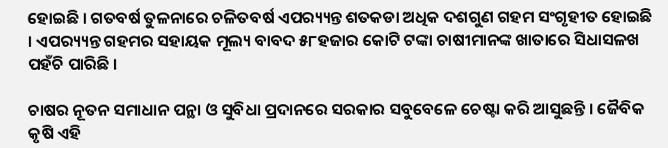ହୋଇଛି । ଗତବର୍ଷ ତୁଳନାରେ ଚଳିତବର୍ଷ ଏପର‌୍ୟ୍ୟନ୍ତ ଶତକଡା ଅଧିକ ଦଶଗୁଣ ଗହମ ସଂଗୃହୀତ ହୋଇଛି । ଏପର‌୍ୟ୍ୟନ୍ତ ଗହମର ସହାୟକ ମୂଲ୍ୟ ବାବଦ ୫୮ହଜାର କୋଟି ଟଙ୍କା ଚାଷୀମାନଙ୍କ ଖାତାରେ ସିଧାସଳଖ ପହଁଚି ପାରିଛି ।

ଚାଷର ନୂତନ ସମାଧାନ ପନ୍ଥା ଓ ସୁବିଧା ପ୍ରଦାନରେ ସରକାର ସବୁବେଳେ ଚେଷ୍ଟା କରି ଆସୁଛନ୍ତି । ଜୈବିକ କୃଷି ଏହି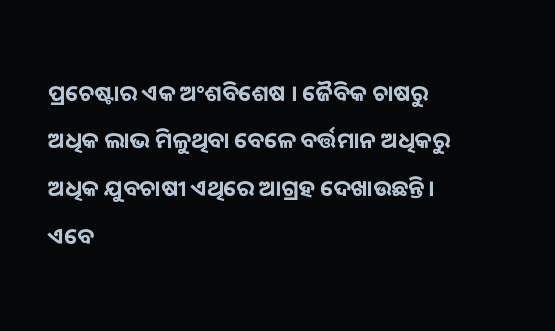ପ୍ରଚେଷ୍ଟାର ଏକ ଅଂଶବିଶେଷ । ଜୈବିକ ଚାଷରୁ ଅଧିକ ଲାଭ ମିଳୁଥିବା ବେଳେ ବର୍ତ୍ତମାନ ଅଧିକରୁ ଅଧିକ ଯୁବଚାଷୀ ଏଥିରେ ଆଗ୍ରହ ଦେଖାଉଛନ୍ତି। ଏବେ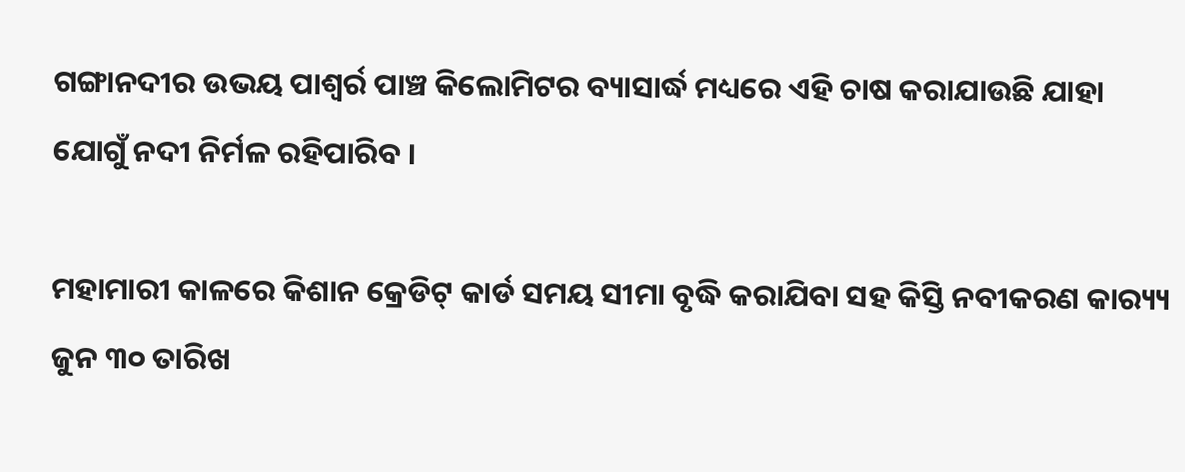ଗଙ୍ଗାନଦୀର ଉଭୟ ପାଶ୍ୱର୍ର ପାଞ୍ଚ କିଲୋମିଟର ବ୍ୟାସାର୍ଦ୍ଧ ମଧ୍ୟରେ ଏହି ଚାଷ କରାଯାଉଛି ଯାହା ଯୋଗୁଁ ନଦୀ ନିର୍ମଳ ରହିପାରିବ ।

ମହାମାରୀ କାଳରେ କିଶାନ କ୍ରେଡିଟ୍ କାର୍ଡ ସମୟ ସୀମା ବୃଦ୍ଧି କରାଯିବା ସହ କିସ୍ତି ନବୀକରଣ କାର‌୍ୟ୍ୟ ଜୁନ ୩୦ ତାରିଖ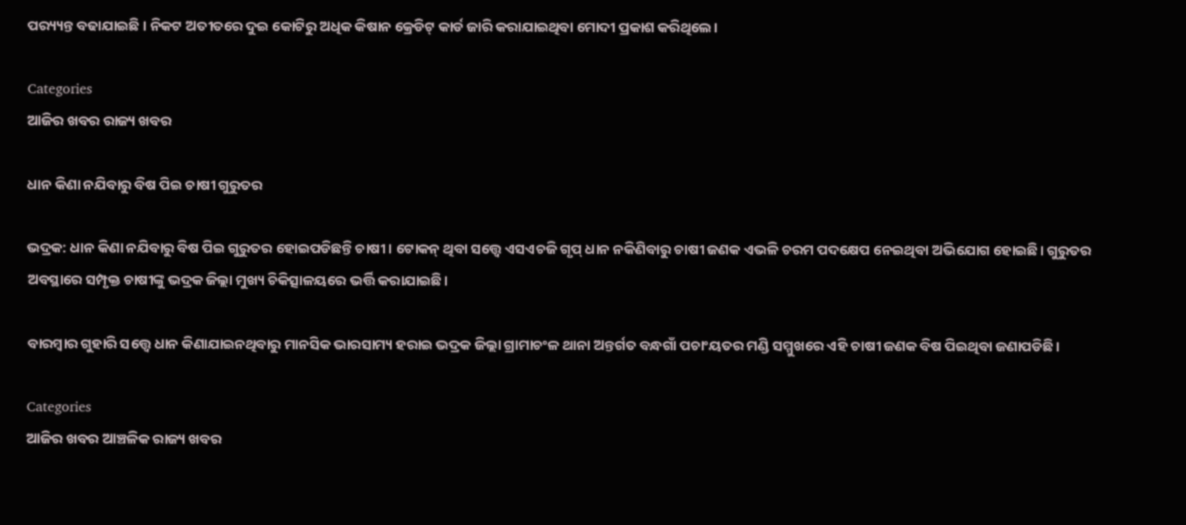ପର‌୍ୟ୍ୟନ୍ତ ବଢାଯାଇଛି । ନିକଟ ଅତୀତରେ ଦୁଇ କୋଟିରୁ ଅଧିକ କିଷାନ କ୍ରେଡିଟ୍ କାର୍ଡ ଜାରି କରାଯାଇଥିବା ମୋଦୀ ପ୍ରକାଶ କରିଥିଲେ।

Categories
ଆଜିର ଖବର ରାଜ୍ୟ ଖବର

ଧାନ କିଣା ନଯିବାରୁ ବିଷ ପିଇ ଚାଷୀ ଗୁରୁତର

ଭଦ୍ରକ: ଧାନ କିଣା ନଯିବାରୁ ବିଷ ପିଇ ଗୁରୁତର ହୋଇପଡିଛନ୍ତି ଚାଷୀ। ଟୋକନ୍ ଥିବା ସତ୍ତ୍ୱେ ଏସଏଚଜି ଗୃପ୍ ଧାନ ନକିଣିବାରୁ ଚାଷୀ ଜଣକ ଏଭଳି ଚରମ ପଦକ୍ଷେପ ନେଇଥିବା ଅଭିଯୋଗ ହୋଇଛି। ଗୁରୁତର ଅବସ୍ଥାରେ ସମ୍ପୃକ୍ତ ଚାଷୀଙ୍କୁ ଭଦ୍ରକ ଜିଲ୍ଲା ମୁଖ୍ୟ ଚିକିତ୍ସାଳୟରେ ଭର୍ତ୍ତି କରାଯାଇଛି।

ବାରମ୍ବାର ଗୁହାରି ସତ୍ତ୍ୱେ ଧାନ କିଣାଯାଇନଥିବାରୁ ମାନସିକ ଭାରସାମ୍ୟ ହରାଇ ଭଦ୍ରକ ଜିଲ୍ଲା ଗ୍ରାମାଚଂଳ ଥାନା ଅନ୍ତର୍ଗତ ବନ୍ଧଗାଁ ପଚାଂୟତର ମଣ୍ଡି ସମ୍ମୁଖରେ ଏହି ଚାଷୀ ଜଣକ ବିଷ ପିଇଥିବା ଜଣାପଡିଛି।

Categories
ଆଜିର ଖବର ଆଞ୍ଚଳିକ ରାଜ୍ୟ ଖବର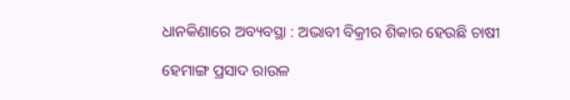ଧାନକିଣାରେ ଅବ୍ୟବସ୍ଥା : ଅଭାବୀ ବିକ୍ରୀର ଶିକାର ହେଉଛି ଚାଷୀ

ହେମାଙ୍ଗ ପ୍ରସାଦ ରାଉଳ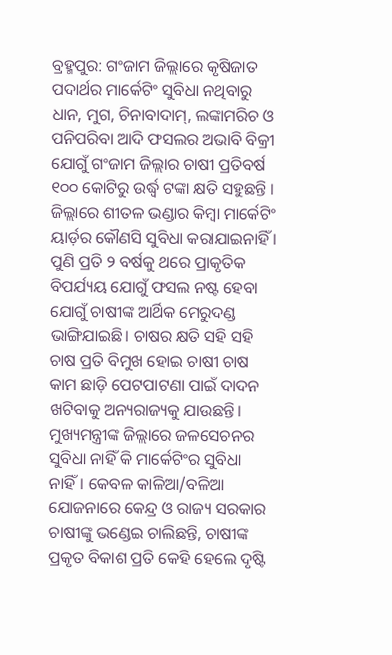ବ୍ରହ୍ମପୁର: ଗଂଜାମ ଜିଲ୍ଲାରେ କୃଷିଜାତ ପଦାର୍ଥର ମାର୍କେଟିଂ ସୁବିଧା ନଥିବାରୁ ଧାନ, ମୁଗ, ଚିନାବାଦାମ୍‌, ଲଙ୍କାମରିଚ ଓ ପନିପରିବା ଆଦି ଫସଲର ଅଭାବି ବିକ୍ରୀ ଯୋଗୁଁ ଗଂଜାମ ଜିଲ୍ଲାର ଚାଷୀ ପ୍ରତିବର୍ଷ ୧୦୦ କୋଟିରୁ ଉର୍ଦ୍ଧ୍ୱ ଟଙ୍କା କ୍ଷତି ସହୁଛନ୍ତି । ଜିଲ୍ଲାରେ ଶୀତଳ ଭଣ୍ଡାର କିମ୍ବା ମାର୍କେଟିଂ ୟାର୍ଡ଼ର କୌଣସି ସୁବିଧା କରାଯାଇନାହିଁ । ପୁଣି ପ୍ରତି ୨ ବର୍ଷକୁ ଥରେ ପ୍ରାକୃତିକ ବିପର୍ଯ୍ୟୟ ଯୋଗୁଁ ଫସଲ ନଷ୍ଟ ହେବା ଯୋଗୁଁ ଚାଷୀଙ୍କ ଆର୍ଥିକ ମେରୁଦଣ୍ଡ ଭାଙ୍ଗିଯାଇଛି। ଚାଷର କ୍ଷତି ସହି ସହି ଚାଷ ପ୍ରତି ବିମୁଖ ହୋଇ ଚାଷୀ ଚାଷ କାମ ଛାଡ଼ି ପେଟପାଟଣା ପାଇଁ ଦାଦନ ଖଟିବାକୁ ଅନ୍ୟରାଜ୍ୟକୁ ଯାଉଛନ୍ତି। ମୁଖ୍ୟମନ୍ତ୍ରୀଙ୍କ ଜିଲ୍ଲାରେ ଜଳସେଚନର ସୁବିଧା ନାହିଁ କି ମାର୍କେଟିଂର ସୁବିଧା ନାହିଁ। କେବଳ କାଳିଆ/ବଳିଆ ଯୋଜନାରେ କେନ୍ଦ୍ର ଓ ରାଜ୍ୟ ସରକାର ଚାଷୀଙ୍କୁ ଭଣ୍ଡେଇ ଚାଲିଛନ୍ତି, ଚାଷୀଙ୍କ ପ୍ରକୃତ ବିକାଶ ପ୍ରତି କେହି ହେଲେ ଦୃଷ୍ଟି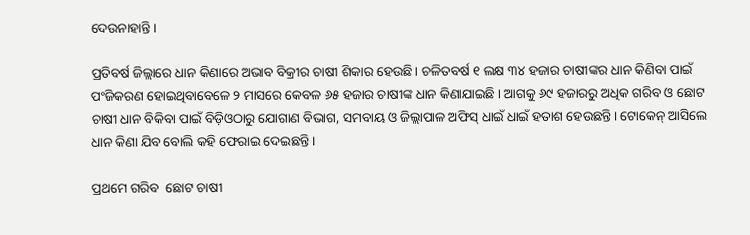ଦେଉନାହାନ୍ତି।

ପ୍ରତିବର୍ଷ ଜିଲ୍ଲାରେ ଧାନ କିଣାରେ ଅଭାବ ବିକ୍ରୀର ଚାଷୀ ଶିକାର ହେଉଛି। ଚଳିତବର୍ଷ ୧ ଲକ୍ଷ ୩୪ ହଜାର ଚାଷୀଙ୍କର ଧାନ କିଣିବା ପାଇଁ ପଂଜିକରଣ ହୋଇଥିବାବେଳେ ୨ ମାସରେ କେବଳ ୬୫ ହଜାର ଚାଷୀଙ୍କ ଧାନ କିଣାଯାଇଛି । ଆଗକୁ ୬୯ ହଜାରରୁ ଅଧିକ ଗରିବ ଓ ଛୋଟ ଚାଷୀ ଧାନ ବିକିବା ପାଇଁ ବିଡ଼ିଓଠାରୁ ଯୋଗାଣ ବିଭାଗ, ସମବାୟ ଓ ଜିଲ୍ଲାପାଳ ଅଫିସ୍ ଧାଇଁ ଧାଇଁ ହତାଶ ହେଉଛନ୍ତି। ଟୋକେନ୍ ଆସିଲେ ଧାନ କିଣା ଯିବ ବୋଲି କହି ଫେରାଇ ଦେଇଛନ୍ତି ।

ପ୍ରଥମେ ଗରିବ  ଛୋଟ ଚାଷୀ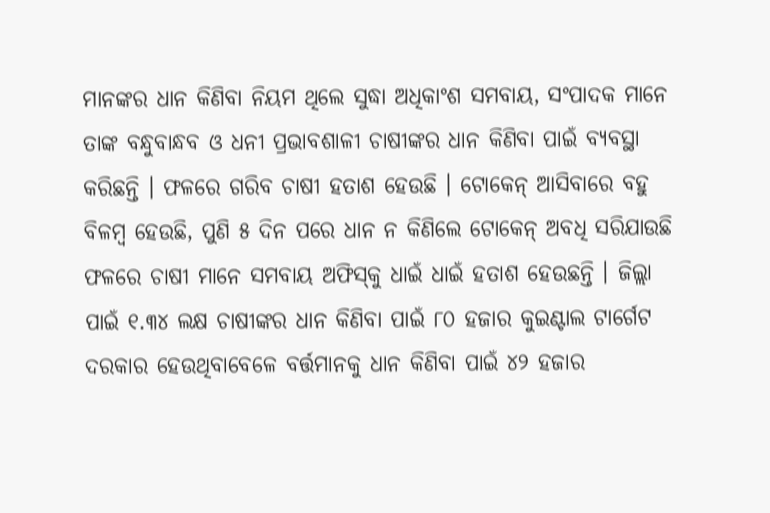ମାନଙ୍କର ଧାନ କିଣିବା ନିୟମ ଥିଲେ ସୁଦ୍ଧା ଅଧିକାଂଶ ସମବାୟ, ସଂପାଦକ ମାନେ ତାଙ୍କ ବନ୍ଧୁବାନ୍ଧବ ଓ ଧନୀ ପ୍ରଭାବଶାଳୀ ଚାଷୀଙ୍କର ଧାନ କିଣିବା ପାଇଁ ବ୍ୟବସ୍ଥା କରିଛନ୍ତି । ଫଳରେ ଗରିବ ଚାଷୀ ହତାଶ ହେଉଛି । ଟୋକେନ୍ ଆସିବାରେ ବହୁ ବିଳମ୍ବ ହେଉଛି, ପୁଣି ୫ ଦିନ ପରେ ଧାନ ନ କିଣିଲେ ଟୋକେନ୍ ଅବଧି ସରିଯାଉଛି ଫଳରେ ଚାଷୀ ମାନେ ସମବାୟ ଅଫିସ୍‌କୁ ଧାଇଁ ଧାଇଁ ହତାଶ ହେଉଛନ୍ତି । ଜିଲ୍ଲା ପାଇଁ ୧.୩୪ ଲକ୍ଷ ଚାଷୀଙ୍କର ଧାନ କିଣିବା ପାଇଁ ୮୦ ହଜାର କୁଇଣ୍ଟାଲ ଟାର୍ଗେଟ ଦରକାର ହେଉଥିବାବେଳେ ବର୍ତ୍ତମାନକୁ ଧାନ କିଣିବା ପାଇଁ ୪୨ ହଜାର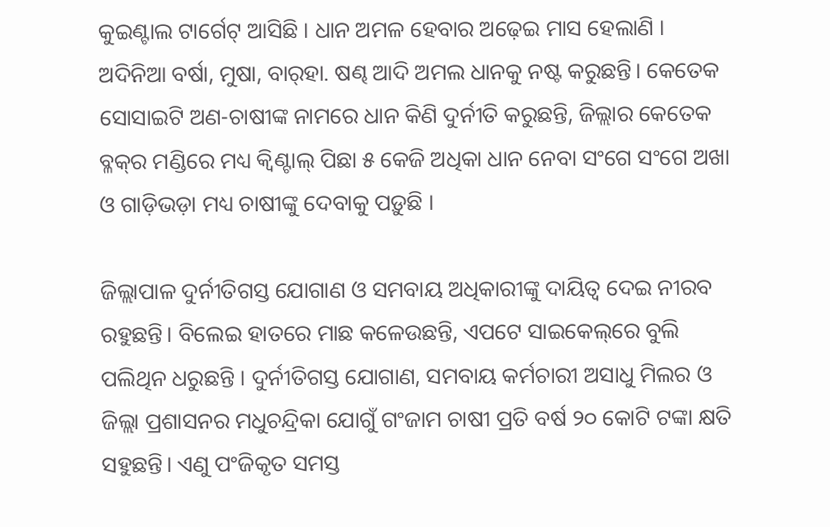କୁଇଣ୍ଟାଲ ଟାର୍ଗେଟ୍ ଆସିଛି । ଧାନ ଅମଳ ହେବାର ଅଢ଼େଇ ମାସ ହେଲାଣି । ଅଦିନିଆ ବର୍ଷା, ମୁଷା, ବାର୍‌ହା. ଷଣ୍ଢ ଆଦି ଅମଲ ଧାନକୁ ନଷ୍ଟ କରୁଛନ୍ତି। କେତେକ ସୋସାଇଟି ଅଣ-ଚାଷୀଙ୍କ ନାମରେ ଧାନ କିଣି ଦୁର୍ନୀତି କରୁଛନ୍ତି, ଜିଲ୍ଲାର କେତେକ ବ୍ଳକ୍‌ର ମଣ୍ଡିରେ ମଧ୍ୟ କ୍ୱିଣ୍ଟାଲ୍ ପିଛା ୫ କେଜି ଅଧିକା ଧାନ ନେବା ସଂଗେ ସଂଗେ ଅଖା ଓ ଗାଡ଼ିଭଡ଼ା ମଧ୍ୟ ଚାଷୀଙ୍କୁ ଦେବାକୁ ପଡ଼ୁଛି ।

ଜିଲ୍ଲାପାଳ ଦୁର୍ନୀତିଗସ୍ତ ଯୋଗାଣ ଓ ସମବାୟ ଅଧିକାରୀଙ୍କୁ ଦାୟିତ୍ୱ ଦେଇ ନୀରବ ରହୁଛନ୍ତି। ବିଲେଇ ହାତରେ ମାଛ କଳେଉଛନ୍ତି, ଏପଟେ ସାଇକେଲ୍‌ରେ ବୁଲି ପଲିଥିନ ଧରୁଛନ୍ତି । ଦୁର୍ନୀତିଗସ୍ତ ଯୋଗାଣ, ସମବାୟ କର୍ମଚାରୀ ଅସାଧୁ ମିଲର ଓ ଜିଲ୍ଲା ପ୍ରଶାସନର ମଧୁଚନ୍ଦ୍ରିକା ଯୋଗୁଁ ଗଂଜାମ ଚାଷୀ ପ୍ରତି ବର୍ଷ ୨୦ କୋଟି ଟଙ୍କା କ୍ଷତି ସହୁଛନ୍ତି। ଏଣୁ ପଂଜିକୃତ ସମସ୍ତ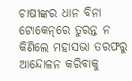ଚାଷୀଙ୍କର ଧାନ ବିନା ଟୋକେନ୍‌ରେ ତୁରନ୍ତ ନ କିଣିଲେ ମହାସଭା ତରଫରୁ ଆନ୍ଦୋଳନ କରିବାକୁ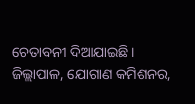ଚେତାବନୀ ଦିଆଯାଇଛି। ଜିଲ୍ଲାପାଳ, ଯୋଗାଣ କମିଶନର,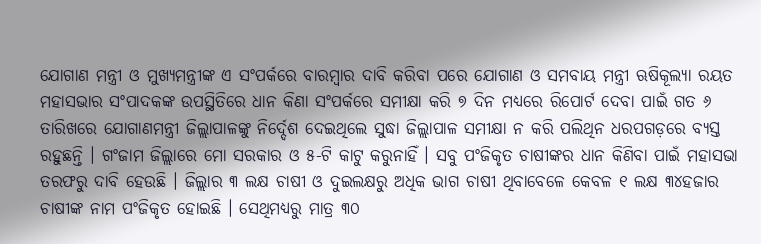ଯୋଗାଣ ମନ୍ତ୍ରୀ ଓ ମୁଖ୍ୟମନ୍ତ୍ରୀଙ୍କ ଏ ସଂପର୍କରେ ବାରମ୍ବାର ଦାବି କରିବା ପରେ ଯୋଗାଣ ଓ ସମବାୟ ମନ୍ତ୍ରୀ ଋଷିକୂଲ୍ୟା ରୟତ ମହାସଭାର ସଂପାଦକଙ୍କ ଉପସ୍ଥିତିରେ ଧାନ କିଣା ସଂପର୍କରେ ସମୀକ୍ଷା କରି ୭ ଦିନ ମଧ୍ୟରେ ରିପୋର୍ଟ ଦେବା ପାଇଁ ଗତ ୬ ତାରିଖରେ ଯୋଗାଣମନ୍ତ୍ରୀ ଜିଲ୍ଲାପାଳଙ୍କୁ ନିର୍ଦ୍ଦେଶ ଦେଇଥିଲେ ସୁଦ୍ଧା ଜିଲ୍ଲାପାଳ ସମୀକ୍ଷା ନ କରି ପଲିଥିନ ଧରପଗଡ଼ରେ ବ୍ୟସ୍ତ ରହୁଛନ୍ତି । ଗଂଜାମ ଜିଲ୍ଲାରେ ମୋ ସରକାର ଓ ୫-ଟି କାଟୁ କରୁନାହିଁ । ସବୁ ପଂଜିକୃତ ଚାଷୀଙ୍କର ଧାନ କିଣିବା ପାଇଁ ମହାସଭା ତରଫରୁ ଦାବି ହେଉଛି । ଜିଲ୍ଲାର ୩ ଲକ୍ଷ ଚାଷୀ ଓ ଦୁଇଲକ୍ଷରୁ ଅଧିକ ଭାଗ ଚାଷୀ ଥିବାବେଳେ କେବଳ ୧ ଲକ୍ଷ ୩୪ହଜାର ଚାଷୀଙ୍କ ନାମ ପଂଜିକୃତ ହୋଇଛି । ସେଥିମଧ୍ୟରୁ ମାତ୍ର ୩୦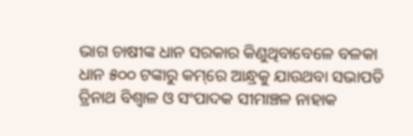ଭାଗ ଚାଷୀଙ୍କ ଧାନ ସରକାର କିଣୁଥିବାବେଳେ ବଳକା ଧାନ ୫୦୦ ଟଙ୍କାରୁ କମ୍‌ରେ ଆନ୍ଧ୍ରକୁ ଯାଉଥବା ସଭାପତି ତ୍ରିନାଥ ବିଶ୍ୱାଳ ଓ ସଂପାଦକ ସୀମାଞ୍ଚଳ ନାହାକ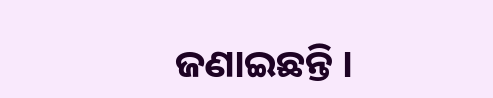ଜଣାଇଛନ୍ତି ।